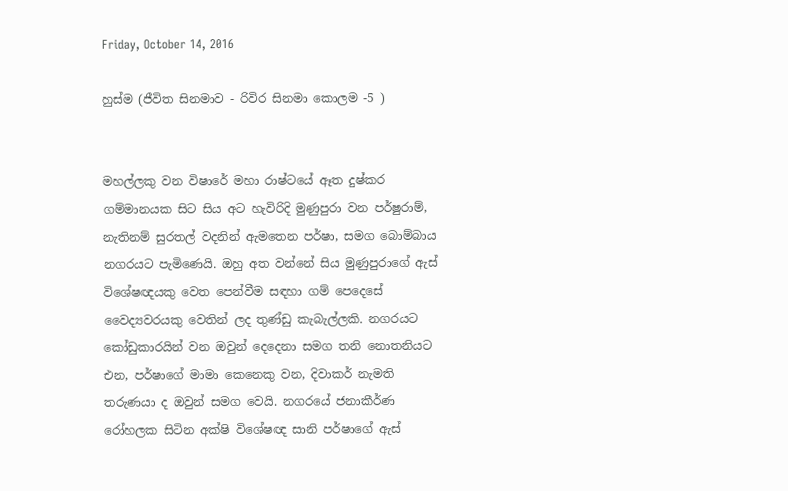Friday, October 14, 2016

හුස්ම (ජීවිත සිනමාව - රිවිර සිනමා කොලම -5 )


මහල්ලකු වන විෂාරේ මහා රාෂ්ටයේ ඈත දුෂ්කර ගම්මානයක සිට සිය අට හැවිරිදි මුණුපුරා වන පර්ෂුරාම්, නැතිනම් සුරතල් වදනින් ඇමතෙන පර්ෂා, සමග බොම්බාය නගරයට පැමිණෙයි. ඔහු අත වන්නේ සිය මුණුපුරාගේ ඇස් විශේෂඥයකු වෙත පෙන්වීම සඳහා ගම් පෙදෙසේ වෛද්‍යවරයකු වෙතින් ලද තුණ්ඩු කැබැල්ලකි. නගරයට කෝඩුකාරයින් වන ඔවුන් දෙදෙනා සමග තනි නොතනියට එන, පර්ෂාගේ මාමා කෙනෙකු වන, දිවාකර් නැමති තරුණයා ද ඔවුන් සමග වෙයි. නගරයේ ජනාකීර්ණ රෝහලක සිටින අක්ෂි විශේෂඥ සානි පර්ෂාගේ ඇස්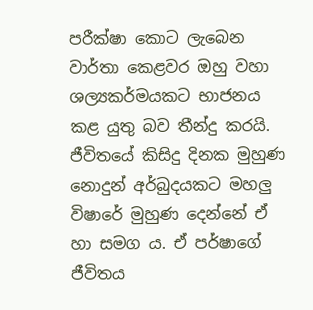පරීක්ෂා කොට ලැබෙන වාර්තා කෙළවර ඔහු වහා ශල්‍යකර්මයකට භාජනය කළ යුතු බව තීන්දු කරයි. ජීවිතයේ කිසිදු දිනක මුහුණ නොදුන් අර්බුදයකට මහලු විෂාරේ මුහුණ දෙන්නේ ඒ හා සමග ය. ඒ පර්ෂාගේ ජීවිතය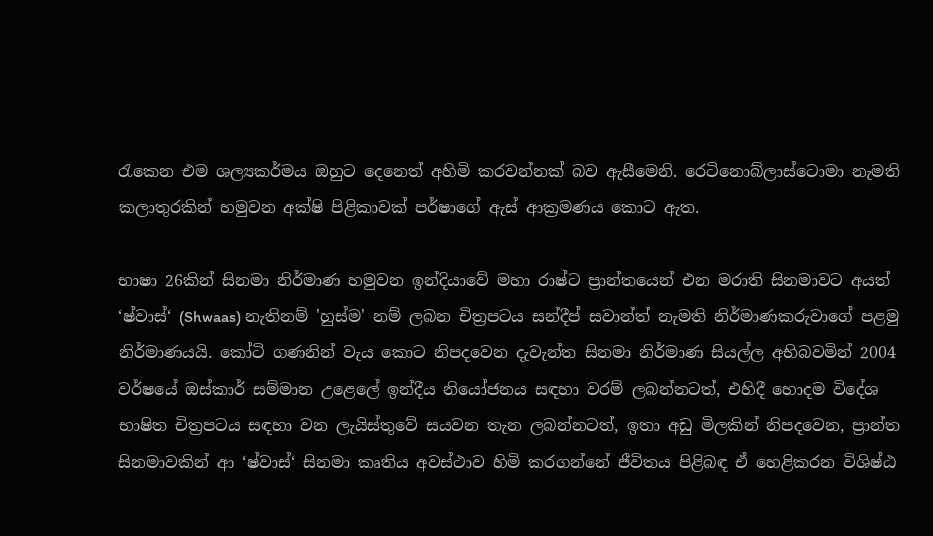රැකෙන එම ශල්‍යකර්මය ඔහුට දෙනෙත් අහිමි කරවන්නක් බව ඇසීමෙනි. රෙටිනොබ්ලාස්ටොමා නැමති කලාතුරකින් හමුවන අක්ෂි පිළිකාවක් පර්ෂාගේ ඇස් ආක්‍ර‍මණය කොට ඇත.

භාෂා 26කින් සිනමා නිර්මාණ හමුවන ඉන්දියාවේ මහා රාෂ්ට ප්‍රාන්තයෙන් එන මරාති සිනමාවට අයත් ‘ෂ්වාස්‘ (Shwaas) නැතිනම් 'හුස්ම' නම් ලබන චිත්‍ර‍පටය සන්දීප් සවාන්ත් නැමති නිර්මාණකරුවාගේ පළමු නිර්මාණයයි. කෝටි ගණනින් වැය කොට නිපදවෙන දැවැන්ත සිනමා නිර්මාණ සියල්ල අභිබවමින් 2004 වර්ෂයේ ඔස්කාර් සම්මාන උළෙලේ ඉන්දීය නියෝජනය සඳහා වරම් ලබන්නටත්, එහිදී හොදම විදේශ භාෂිත චිත්‍ර‍පටය සඳහා වන ලැයිස්තුවේ සයවන තැන ලබන්නටත්, ඉතා අඩු මිලකින් නිපදවෙන, ප්‍රාන්ත සිනමාවකින් ආ ‘ෂ්වාස්‘ සිනමා කෘතිය අවස්ථාව හිමි කරගන්නේ ජීවිතය පිළිබඳ ඒ හෙළිකරන විශිෂ්ඨ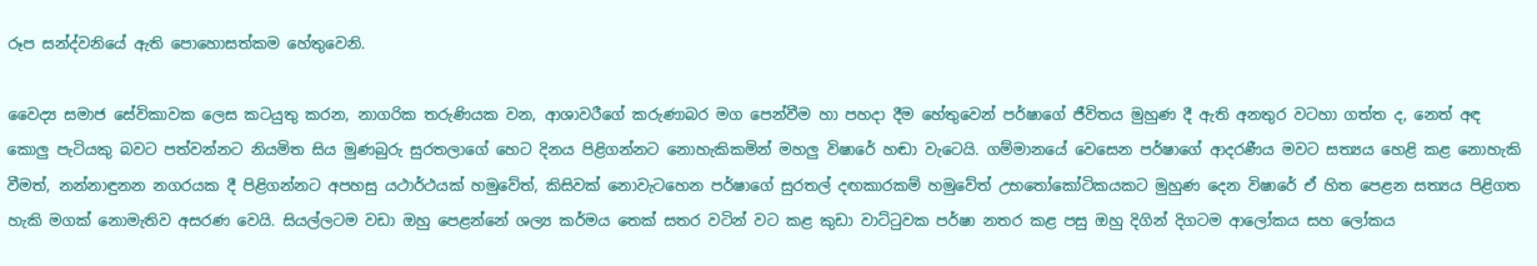රූප සන්ද්වනියේ ඇති පොහොසත්කම හේතුවෙනි.

වෛද්‍ය සමාජ සේවිකාවක ලෙස කටයුතු කරන, නාගරික තරුණියක වන, ආශාවරීගේ කරුණාබර මග පෙන්වීම හා පහදා දීම හේතුවෙන් පර්ෂාගේ ජීවිතය මුහුණ දී ඇති අනතුර වටහා ගත්ත ද, නෙත් අඳ කොලු පැටියකු බවට පත්වන්නට නියමිත සිය මුණබුරු සුරතලාගේ හෙට දිනය පිළිගන්නට නොහැකිකමින් මහලු විෂාරේ හඬා වැටෙයි. ගම්මානයේ වෙසෙන පර්ෂාගේ ආදරණීය මවට සත්‍යය හෙළි කළ නොහැකි වීමත්, නන්නාඳුනන නගරයක දී පිළිගන්නට අපහසු යථාර්ථයක් හමුවේත්, කිසිවක් නොවැටහෙන පර්ෂාගේ සුරතල් දඟකාරකම් හමුවේත් උභතෝකෝටිකයකට මුහුණ දෙන විෂාරේ ඒ හිත පෙළන සත්‍යය පිළිගත හැකි මගක් නොමැතිව අසරණ වෙයි. සියල්ලටම වඩා ඔහු පෙළන්නේ ශල්‍ය කර්මය තෙක් සතර වටින් වට කළ කුඩා වාට්ටුවක පර්ෂා නතර කළ පසු ඔහු දිගින් දිගටම ආලෝකය සහ ලෝකය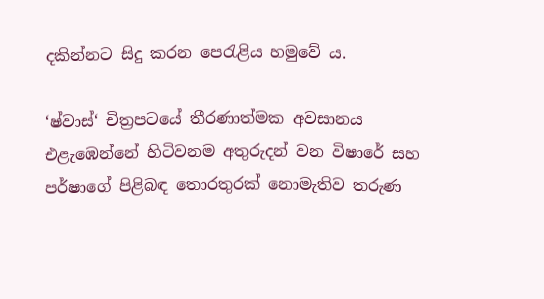දකින්නට සිදු කරන පෙරැළිය හමුවේ ය.

‘ෂ්වාස්‘ චිත්‍ර‍පටයේ තීරණාත්මක අවසානය එළැඹෙන්නේ හිටිවනම අතුරුදන් වන විෂාරේ සහ පර්ෂාගේ පිළිබඳ තොරතුරක් නොමැතිව තරුණ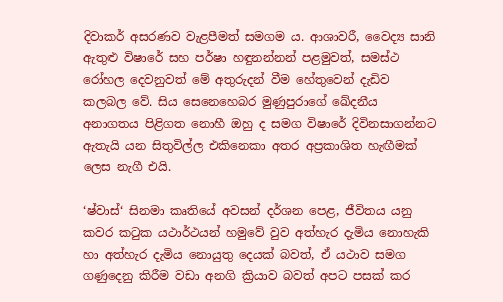දිවාකර් අසරණව වැළපීමත් සමගම ය. ආශාවරී, වෛද්‍ය සානි ඇතුළු විෂාරේ සහ පර්ෂා හඳුනන්නන් පළමුවත්, සමස්ථ රෝහල දෙවනුවත් මේ අතුරුදන් වීම හේතුවෙන් දැඩිව කලබල වේ. සිය සෙනෙහෙබර මුණුපුරාගේ ඛේදනීය අනාගතය පිළිගත නොහී ඔහු ද සමග විෂාරේ දිවිනසාගන්නට ඇතැයි යන සිතුවිල්ල එකිනෙකා අතර අප්‍ර‍කාශිත හැඟීමක් ලෙස නැගී එයි.

‘ෂ්වාස්‘ සිනමා කෘතියේ අවසන් දර්ශන පෙළ, ජීවිතය යනු කවර කටුක යථාර්ථයන් හමුවේ වුව අත්හැර දැමිය නොහැකි හා අත්හැර දැමිය නොයුතු දෙයක් බවත්, ඒ යථාව සමග ගණුදෙනු කිරීම වඩා අනගි ක්‍රියාව බවත් අපට පසක් කර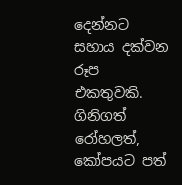දෙන්නට සහාය දක්වන රූප එකතුවකි. ගිනිගත් රෝහලත්, කෝපයට පත්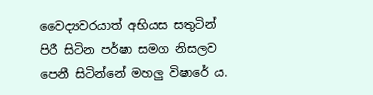වෛද්‍යවරයාත් අභියස සතුටින් පිරී සිටින පර්ෂා සමග නිසලව පෙනී සිටින්නේ මහලු විෂාරේ ය.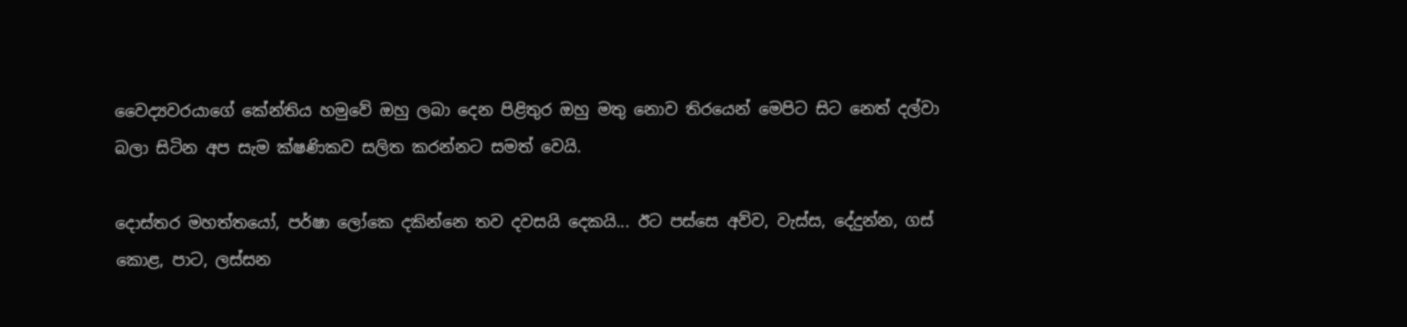වෛද්‍යවරයාගේ කේන්තිය හමුවේ ඔහු ලබා දෙන පිළිතුර ඔහු මතු නොව තිරයෙන් මෙපිට සිට නෙත් දල්වා බලා සිටින අප සැම ක්ෂණිකව සලිත කරන්නට සමත් වෙයි.

දොස්තර මහත්තයෝ, පර්ෂා ලෝකෙ දකින්නෙ තව දවසයි දෙකයි... ඊට පස්සෙ අව්ව, වැස්ස, දේදුන්න, ගස් කොළ, පාට, ලස්සන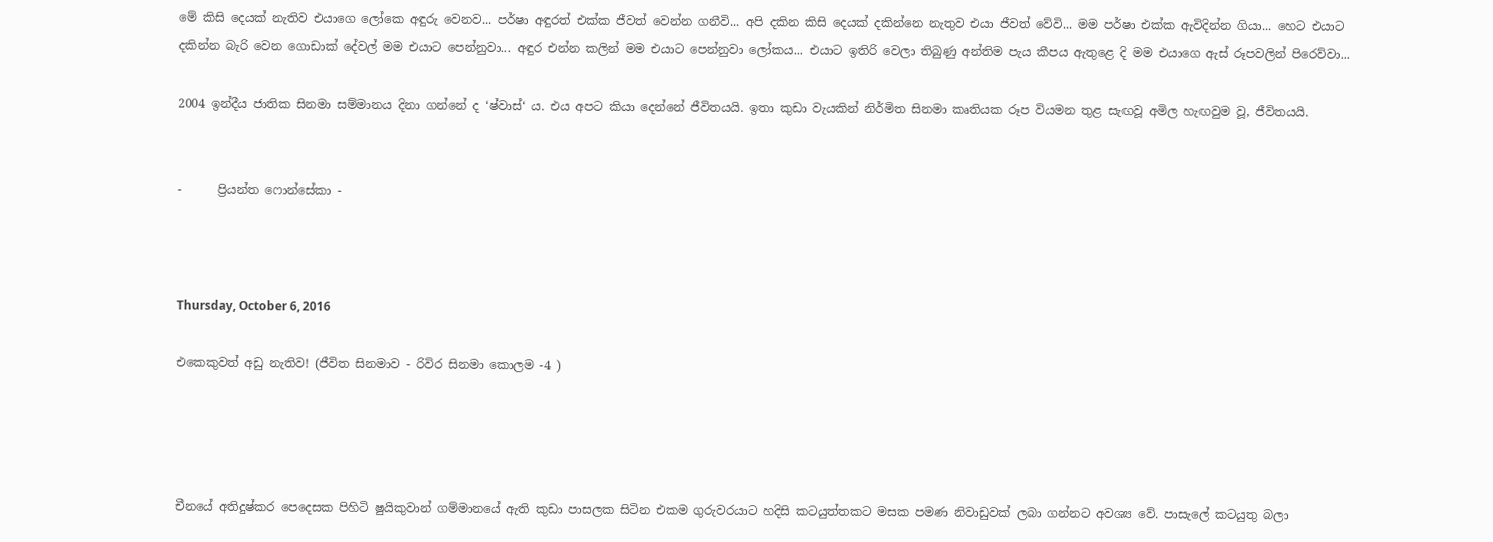මේ කිසි දෙයක් නැතිව එයාගෙ ලෝකෙ අඳුරු වෙනව... පර්ෂා අඳුරත් එක්ක ජීවත් වෙන්න ගනීවි... අපි දකින කිසි දෙයක් දකින්නෙ නැතුව එයා ජීවත් වේවි... මම පර්ෂා එක්ක ඇවිදින්න ගියා... හෙට එයාට දකින්න බැරි වෙන ගොඩාක් දේවල් මම එයාට පෙන්නුවා... අඳුර එන්න කලින් මම එයාට පෙන්නුවා ලෝකය... එයාට ඉතිරි වෙලා තිබුණු අන්තිම පැය කීපය ඇතුළෙ දි මම එයාගෙ ඇස් රූපවලින් පිරෙව්වා...

2004 ඉන්දීය ජාතික සිනමා සම්මානය දිනා ගන්නේ ද ‘ෂ්වාස්‘ ය. එය අපට කියා දෙන්නේ ජීවිතයයි. ඉතා කුඩා වැයකින් නිර්මිත සිනමා කෘතියක රූප වියමන තුළ සැඟවූ අමිල හැඟවුම වූ, ජීවිතයයි.


-      ප්‍රියන්ත ෆොන්සේකා -



Thursday, October 6, 2016

එකෙකුවත් අඩු නැතිව! (ජීවිත සිනමාව - රිවිර සිනමා කොලම -4 )




චීනයේ අතිදුෂ්කර පෙදෙසක පිහිටි ෂුයිකුවාන් ගම්මානයේ ඇති කුඩා පාසලක සිටින එකම ගුරුවරයාට හදිසි කටයුත්තකට මසක පමණ නිවාඩුවක් ලබා ගන්නට අවශ්‍ය වේ. පාසැලේ කටයුතු බලා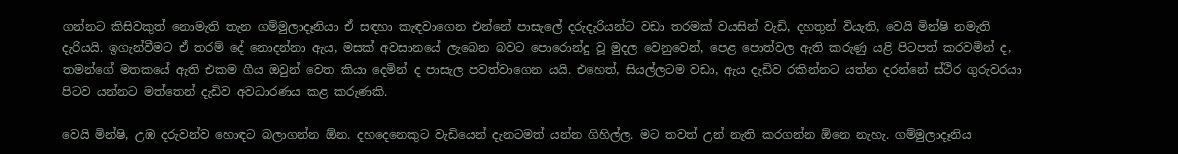ගන්නට කිසිවකුත් නොමැති තැන ගම්මුලාදෑනියා ඒ සඳහා කැඳවාගෙන එන්නේ පාසැලේ දරුදැරියන්ට වඩා තරමක් වයසින් වැඩි, දහතුන් වියැති, වෙයි මින්ෂි නමැති දැරියයි. ඉගැන්වීමට ඒ තරම් දේ නොදන්නා ඇය, මසක් අවසානයේ ලැබෙන බවට පොරොන්දු වූ මුදල වෙනුවෙන්, පෙළ පොත්වල ඇති කරුණු යළි පිටපත් කරවමින් ද, තමන්ගේ මතකයේ ඇති එකම ගීය ඔවුන් වෙත කියා දෙමින් ද පාසැල පවත්වාගෙන යයි. එහෙත්, සියල්ලටම වඩා, ඇය දැඩිව රකින්නට යත්න දරන්නේ ස්ථිර ගුරුවරයා පිටව යන්නට මත්තෙන් දැඩිව අවධාරණය කළ කරුණකි.

වෙයි මින්ෂි, උඹ දරුවන්ව හොඳට බලාගන්න ඕන. දහදෙනෙකුට වැඩියෙන් දැනටමත් යන්න ගිහිල්ල. මට තවත් උන් නැති කරගන්න ඕනෙ නැහැ. ගම්මුලාදෑනිය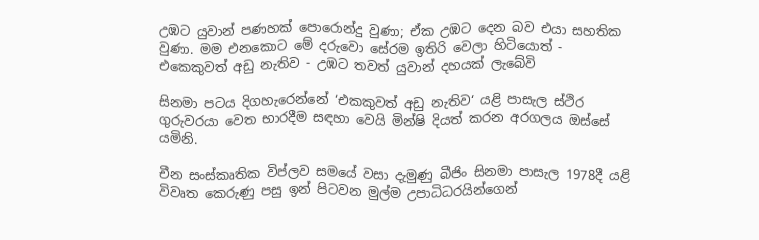උඹට යුවාන් පණහක් පොරොන්දු වුණා; ඒක උඹට දෙන බව එයා සහතික වුණා. මම එනකොට මේ දරුවො සේරම ඉතිරි වෙලා හිටියොත් - එකෙකුවත් අඩු නැතිව - උඹට තවත් යුවාන් දහයක් ලැබේවි

සිනමා පටය දිගහැරෙන්නේ ‘එකකුවත් අඩු නැතිව‘ යළි පාසැල ස්ථිර ගුරුවරයා වෙත භාරදීම සඳහා වෙයි මින්ෂි දියත් කරන අරගලය ඔස්සේ යමිනි.

චීන සංස්කෘතික විප්ලව සමයේ වසා දැමුණු බීජිං සිනමා පාසැල 1978දී යළි විවෘත කෙරුණු පසු ඉන් පිටවන මුල්ම උපාධිධරයින්ගෙන්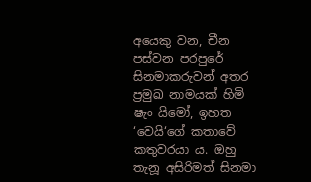අයෙකු වන, චීන පස්වන පරපුරේ සිනමාකරුවන් අතර ප්‍රමුඛ නාමයක් හිමි ෂැං යිමෝ, ඉහත ‘වෙයි‘ගේ කතාවේ කතුවරයා ය. ඔහු තැනූ අසිරිමත් සිනමා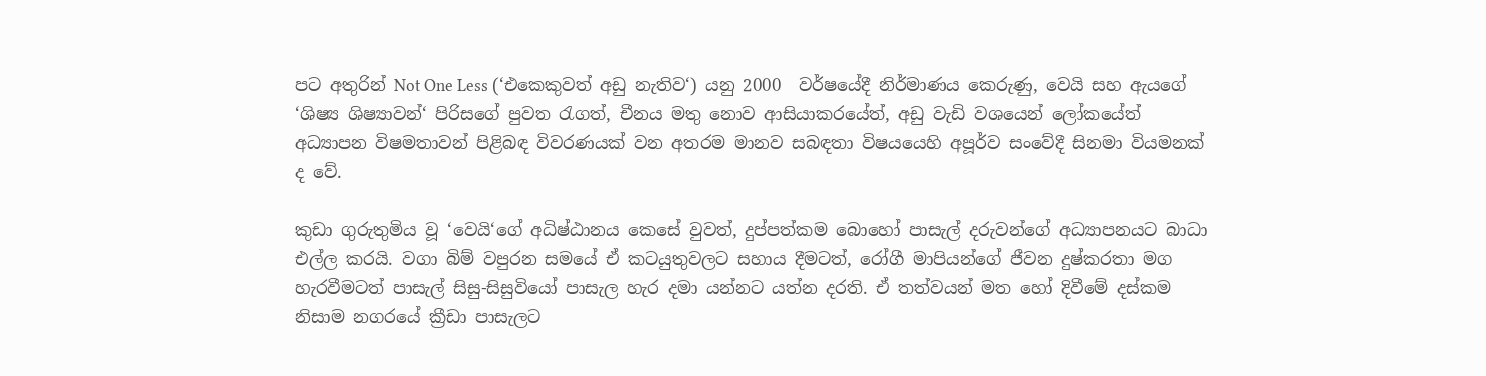පට අතුරින් Not One Less (‘එකෙකුවත් අඩු නැතිව‘) යනු 2000  වර්ෂයේදී නිර්මාණය කෙරුණු, වෙයි සහ ඇයගේ ‘ශිෂ්‍ය ශිෂ්‍යාවන්‘ පිරිසගේ පුවත රැගත්, චීනය මතු නොව ආසියාකරයේත්, අඩු වැඩි වශයෙන් ලෝකයේත් අධ්‍යාපන විෂමතාවන් පිළිබඳ විවරණයක් වන අතරම මානව සබඳතා විෂයයෙහි අපූර්ව සංවේදී සිනමා වියමනක් ද වේ.

කුඩා ගුරුතුමිය වූ ‘වෙයි‘ගේ අධිෂ්ඨානය කෙසේ වුවත්, දුප්පත්කම බොහෝ පාසැල් දරුවන්ගේ අධ්‍යාපනයට බාධා එල්ල කරයි. වගා බිම් වපුරන සමයේ ඒ කටයුතුවලට සහාය දීමටත්, රෝගී මාපියන්ගේ ජීවන දුෂ්කරතා මග හැරවීමටත් පාසැල් සිසු-සිසුවියෝ පාසැල හැර දමා යන්නට යත්න දරති. ඒ තත්වයන් මත හෝ දිවීමේ දස්කම නිසාම නගරයේ ක්‍රීඩා පාසැලට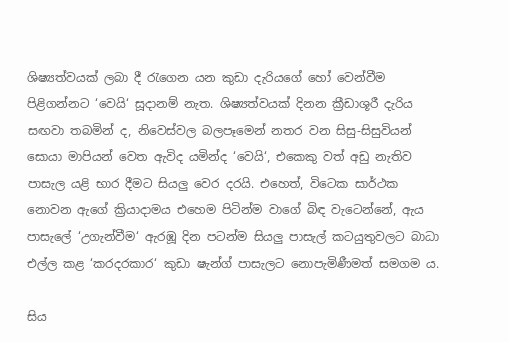ශිෂ්‍යත්වයක් ලබා දී රැගෙන යන කුඩා දැරියගේ හෝ වෙන්වීම පිළිගන්නට ‘වෙයි‘ සූදානම් නැත. ශිෂ්‍යත්වයක් දිනන ක්‍රීඩාශූරී දැරිය සඟවා තබමින් ද, නිවෙස්වල බලපෑමෙන් නතර වන සිසු-සිසුවියන් සොයා මාපියන් වෙත ඇවිද යමින්ද ‘වෙයි‘, එකෙකු වත් අඩු නැතිව පාසැල යළි භාර දීමට සියලු වෙර දරයි. එහෙත්, විටෙක සාර්ථක නොවන ඇගේ ක්‍රියාදාමය එහෙම පිටින්ම වාගේ බිඳ වැටෙන්නේ, ඇය පාසැලේ ‘උගැන්වීම‘ ඇරඹූ දින පටන්ම සියලු පාසැල් කටයුතුවලට බාධා එල්ල කළ ‘කරදරකාර‘ කුඩා ෂැන්ග් පාසැලට නොපැමිණීමත් සමගම ය.

සිය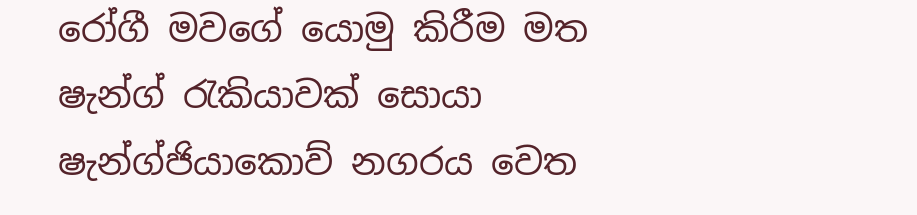රෝගී මවගේ යොමු කිරීම මත ෂැන්ග් රැකියාවක් සොයා ෂැන්ග්ජියාකොව් නගරය වෙත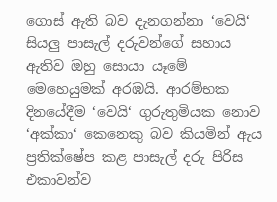ගොස් ඇති බව දැනගන්නා ‘වෙයි‘ සියලු පාසැල් දරුවන්ගේ සහාය ඇතිව ඔහු සොයා යෑමේ මෙහෙයුමක් අරඹයි. ආරම්භක දිනයේදීම ‘වෙයි‘ ගුරුතුමියක නොව ‘අක්කා‘ කෙනෙකු බව කියමින් ඇය ප්‍රතික්ෂේප කළ පාසැල් දරු පිරිස එකාවන්ව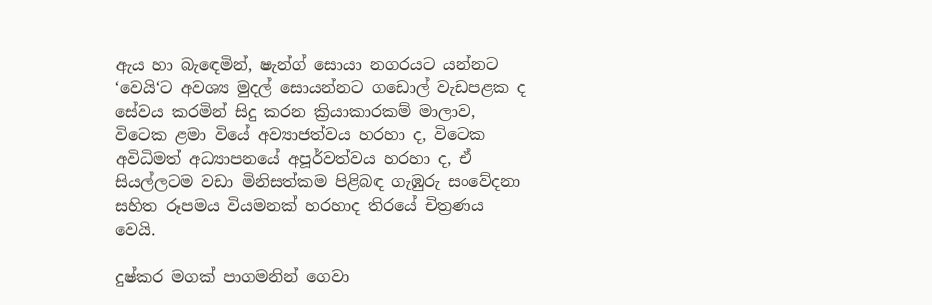ඇය හා බැඳෙමින්, ෂැන්ග් සොයා නගරයට යන්නට ‘වෙයි‘ට අවශ්‍ය මුදල් සොයන්නට ගඩොල් වැඩපළක ද සේවය කරමින් සිදු කරන ක්‍රියාකාරකම් මාලාව, විටෙක ළමා වියේ අව්‍යාජත්වය හරහා ද, විටෙක අවිධිමත් අධ්‍යාපනයේ අපූර්වත්වය හරහා ද, ඒ සියල්ලටම වඩා මිනිසත්කම පිළිබඳ ගැඹුරු සංවේදනා සහිත රූපමය වියමනක් හරහාද තිරයේ චිත්‍රණය වෙයි.

දුෂ්කර මගක් පාගමනින් ගෙවා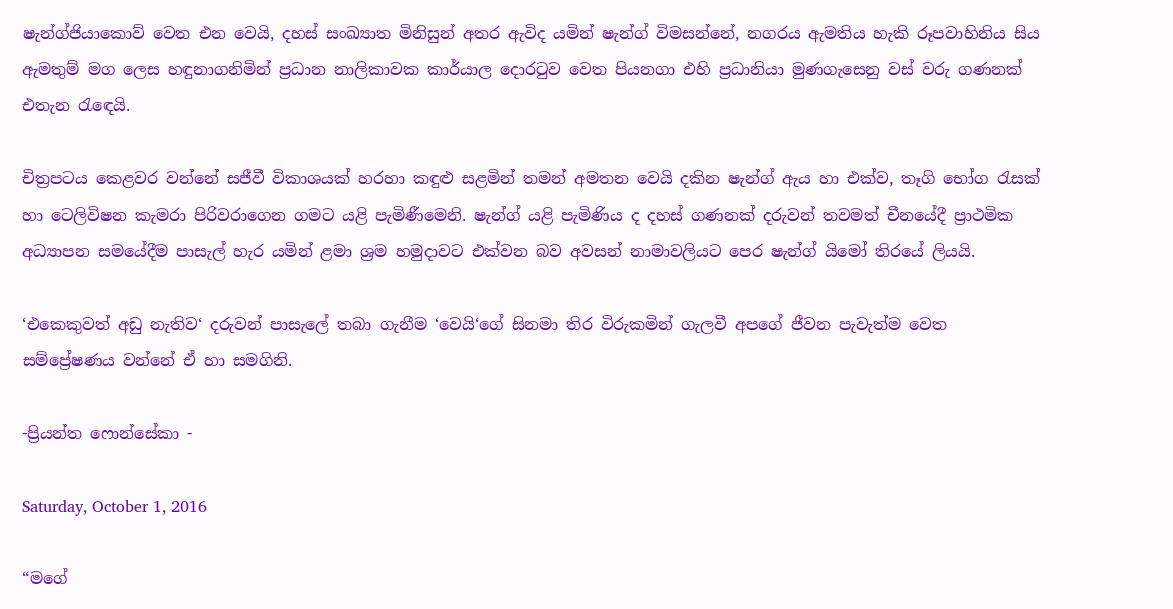ෂැන්ග්ජියාකොව් වෙත එන වෙයි, දහස් සංඛ්‍යාත මිනිසුන් අතර ඇවිද යමින් ෂැන්ග් විමසන්නේ, නගරය ඇමතිය හැකි රූපවාහිනිය සිය ඇමතුම් මග ලෙස හඳුනාගනිමින් ප්‍රධාන නාලිකාවක කාර්යාල දොරටුව වෙත පියනගා එහි ප්‍රධානියා මුණගැසෙනු වස් වරු ගණනක් එතැන රැඳෙයි.

චිත්‍රපටය කෙළවර වන්නේ සජීවී විකාශයක් හරහා කඳුළු සළමින් තමන් අමතන වෙයි දකින ෂැන්ග් ඇය හා එක්ව, තෑගි භෝග රැසක් හා ටෙලිවිෂන කැමරා පිරිවරාගෙන ගමට යළි පැමිණීමෙනි. ෂැන්ග් යළි පැමිණිය ද දහස් ගණනක් දරුවන් තවමත් චීනයේදී ප්‍රාථමික අධ්‍යාපන සමයේදීම පාසැල් හැර යමින් ළමා ශ්‍රම හමුදාවට එක්වන බව අවසන් නාමාවලියට පෙර ෂැන්ග් යිමෝ තිරයේ ලියයි.

‘එකෙකුවත් අඩු නැතිව‘ දරුවන් පාසැලේ තබා ගැනීම ‘වෙයි‘ගේ සිනමා තිර විරුකමින් ගැලවී අපගේ ජීවන පැවැත්ම වෙත සම්ප්‍රේෂණය වන්නේ ඒ හා සමගිනි.

-ප්‍රියන්ත ෆොන්සේකා -

Saturday, October 1, 2016

“මගේ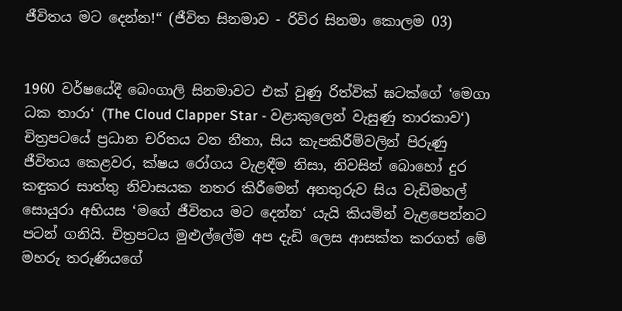ජීවිතය මට දෙන්න!“ (ජීවිත සිනමාව - රිවිර සිනමා කොලම 03)


1960 වර්ෂයේදී බෙංගාලි සිනමාවට එක් වුණු රිත්වික් ඝටක්ගේ ‘මෙගා ධක තාරා‘ (The Cloud Clapper Star - වළාකුලෙන් වැසුණු තාරකාව‘) චිත්‍ර‍පටයේ ප්‍ර‍ධාන චරිතය වන නීතා, සිය කැපකිරීම්වලින් පිරුණු ජීවිතය කෙළවර, ක්ෂය රෝගය වැළඳීම නිසා, නිවසින් බොහෝ දුර කඳුකර සාත්තු නිවාසයක නතර කිරීමෙන් අනතුරුව සිය වැඩිමහල් සොයුරා අභියස ‘මගේ ජීවිතය මට දෙන්න‘ යැයි කියමින් වැළපෙන්නට පටන් ගනියි. චිත්‍ර‍පටය මුළුල්ලේම අප දැඩි ලෙස ආසක්ත කරගත් මේ මහරු තරුණියගේ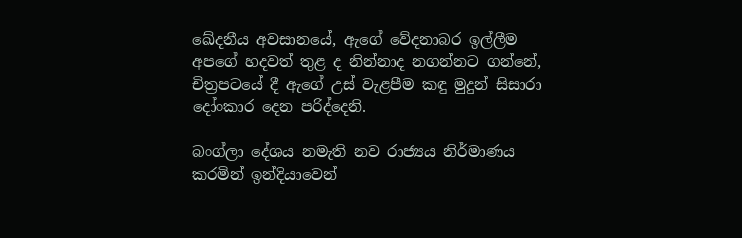ඛේදනීය අවසානයේ, ඇගේ වේදනාබර ඉල්ලීම අපගේ හදවත් තුළ ද නින්නාද නගන්නට ගන්නේ, චිත්‍ර‍පටයේ දී ඇගේ උස් වැළපීම කඳු මුදුන් සිසාරා දෝංකාර දෙන පරිද්දෙනි.

බංග්ලා දේශය නමැති නව රාජ්‍යය නිර්මාණය කරමින් ඉන්දියාවෙන්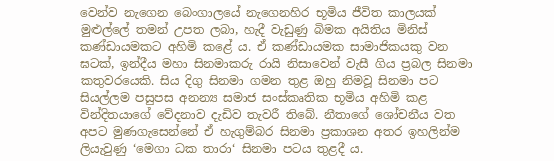වෙන්ව නැගෙන බෙංගාලයේ නැගෙනහිර භූමිය ජීවිත කාලයක් මුළුල්ලේ තමන් උපත ලබා, හැදී වැඩුණු බිමක අයිතිය මිනිස් කණ්ඩායමකට අහිමි කළේ ය. ඒ කණ්ඩායමක සාමාජිකයකු වන ඝටක්, ඉන්දීය මහා සිනමාකරු රායි නිසාවෙන් වැසී ගිය ප්‍ර‍බල සිනමා කතුවරයෙකි. සිය දිගු සිනමා ගමන තුළ ඔහු නිමවූ සිනමා පට සියල්ලම පසුපස අනන්‍ය සමාජ සංස්කෘතික භූමිය අහිමි කළ වින්දිතයාගේ වේදනාව දැඩිව තැවරී තිබේ. නීතාගේ ශෝචනීය වත අපට මුණගැසෙන්නේ ඒ හැගුම්බර සිනමා ප්‍ර‍කාශන අතර ඉහලින්ම ලියැවුණු ‘මෙගා ධක තාරා‘ සිනමා පටය තුළදී ය.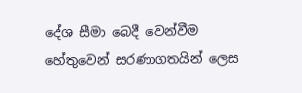දේශ සීමා බෙදී වෙන්වීම හේතුවෙන් සරණාගතයින් ලෙස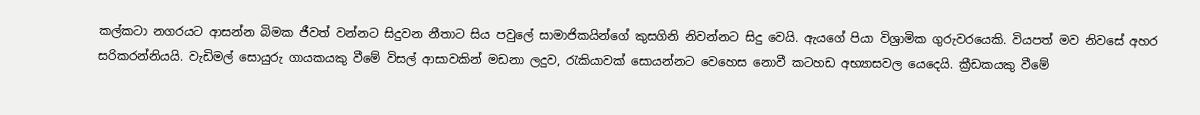කල්කටා නගරයට ආසන්න බිමක ජීවත් වන්නට සිදුවන නීතාට සිය පවුලේ සාමාජිකයින්ගේ කුසගිනි නිවන්නට සිදු වෙයි. ඇයගේ පියා විශ්‍රාමික ගුරුවරයෙකි. වියපත් මව නිවසේ අහර සරිකරන්නියයි. වැඩිමල් සොයුරු ගායකයකු වීමේ විසල් ආසාවකින් මඩනා ලදුව, රැකියාවක් සොයන්නට වෙහෙස නොවී කටහඩ අභ්‍යාසවල යෙදෙයි. ක්‍රීඩකයකු වීමේ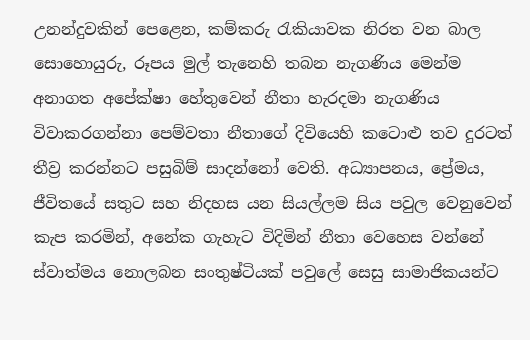උනන්දුවකින් පෙළෙන, කම්කරු රැකියාවක නිරත වන බාල සොහොයුරු, රූපය මුල් තැනෙහි තබන නැගණිය මෙන්ම අනාගත අපේක්ෂා හේතුවෙන් නීතා හැරදමා නැගණිය විවාකරගන්නා පෙම්වතා නීතාගේ දිවියෙහි කටොළු තව දුරටත් තීව්‍ර‍ කරන්නට පසුබිම් සාදන්නෝ වෙති. අධ්‍යාපනය, ප්‍රේමය, ජීවිතයේ සතුට සහ නිදහස යන සියල්ලම සිය පවුල වෙනුවෙන් කැප කරමින්, අනේක ගැහැට විදිමින් නීතා වෙහෙස වන්නේ ස්වාත්මය නොලබන සංතුෂ්ටියක් පවුලේ සෙසු සාමාජිකයන්ට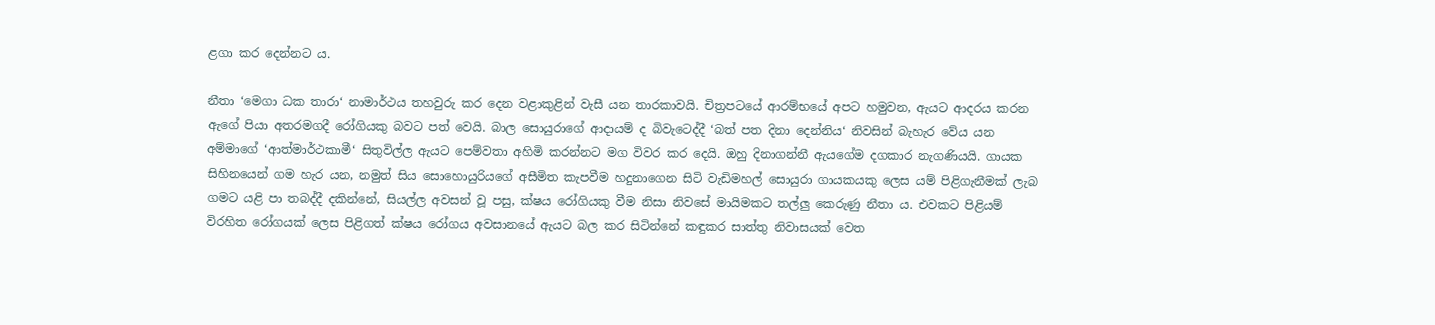ළගා කර දෙන්නට ය.

නීතා ‘මෙගා ධක තාරා‘ නාමාර්ථය තහවුරු කර දෙන වළාකුළින් වැසී යන තාරකාවයි. චිත්‍ර‍පටයේ ආරම්භයේ අපට හමුවන, ඇයට ආදරය කරන ඇගේ පියා අතරමගදී රෝගියකු බවට පත් වෙයි. බාල සොයුරාගේ ආදායම් ද බිවැටෙද්දී ‘බත් පත දිනා දෙන්නිය‘ නිවසින් බැහැර වේය යන අම්මාගේ ‘ආත්මාර්ථකාමී‘ සිතුවිල්ල ඇයට පෙම්වතා අහිමි කරන්නට මග විවර කර දෙයි. ඔහු දිනාගන්නී ඇයගේම දගකාර නැගණියයි. ගායක සිහිනයෙන් ගම හැර යන, නමුත් සිය සොහොයුරියගේ අසීමිත කැපවීම හදුනාගෙන සිටි වැඩිමහල් සොයුරා ගායකයකු ලෙස යම් පිළිගැනීමක් ලැබ ගමට යළි පා තබද්දී දකින්නේ, සියල්ල අවසන් වූ පසු, ක්ෂය රෝගියකු වීම නිසා නිවසේ මායිමකට තල්ලු කෙරුණු නීතා ය. එවකට පිළියම් විරහිත රෝගයක් ලෙස පිළිගත් ක්ෂය රෝගය අවසානයේ ඇයට බල කර සිටින්නේ කඳුකර සාත්තු නිවාසයක් වෙත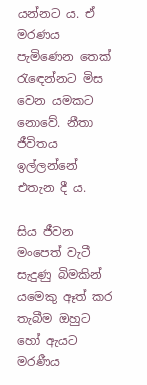යන්නට ය. ඒ මරණය පැමිණෙන තෙක් රැඳ‍ෙන්නට මිස වෙන යමකට නොවේ. නීතා ජීවිතය ඉල්ලන්නේ එතැන දී ය.

සිය ජීවන මංපෙත් වැටී සැදුණු බිමකින් යමෙකු ඈත් කර තැබීම ඔහුට හෝ ඇයට මරණීය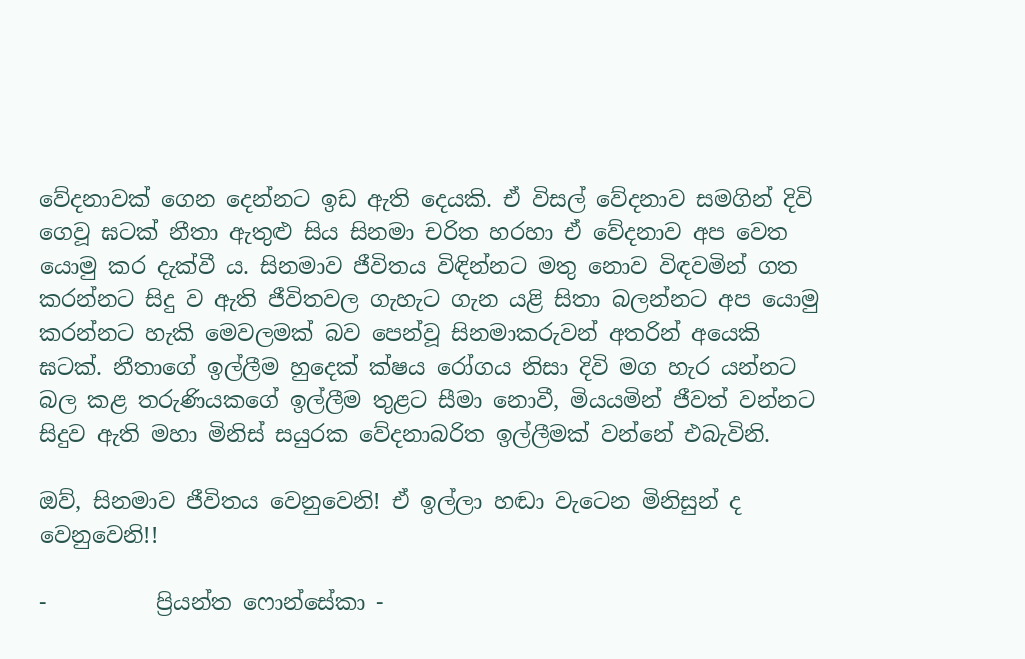වේදනාවක් ගෙන දෙන්නට ඉඩ ඇති දෙයකි. ඒ විසල් වේදනාව සමගින් දිවි ගෙවූ ඝටක් නීතා ඇතුළු සිය සිනමා චරිත හරහා ඒ වේදනාව අප වෙත යොමු කර දැක්වී ය. සිනමාව ජීවිතය විඳින්නට මතු නොව විඳවමින් ගත කරන්නට සිදු ව ඇති ජීවිතවල ගැහැට ගැන යළි සිතා බලන්නට අප යොමු කරන්නට හැකි මෙවලමක් බව පෙන්වූ සිනමාකරුවන් අතරින් අයෙකි ඝටක්. නීතාගේ ඉල්ලීම හුදෙක් ක්ෂය රෝගය නිසා දිවි මග හැර යන්නට බල කළ තරුණියකගේ ඉල්ලීම තුළට සීමා නොවී, මියයමින් ජීවත් වන්නට සිදුව ඇති මහා මිනිස් සයුරක වේදනාබරිත ඉල්ලීමක් වන්නේ එබැවිනි.

ඔව්, සිනමාව ජීවිතය වෙනුවෙනි! ඒ ඉල්ලා හඬා වැටෙන මිනිසුන් ද වෙනුවෙනි!!

-          ප්‍රියන්ත ෆොන්සේකා -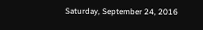Saturday, September 24, 2016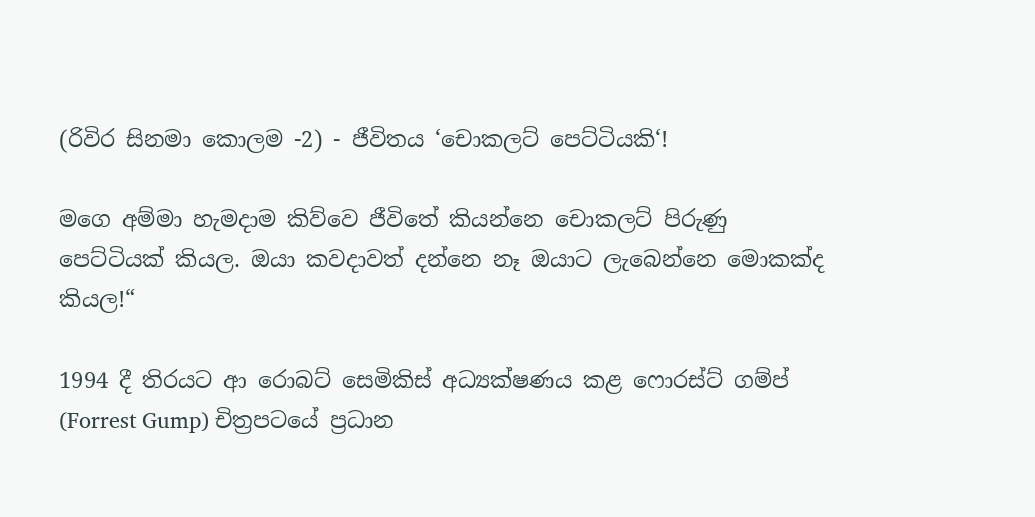(රිවිර සිනමා කොලම -2) - ජීවිතය ‘චොකලට් පෙට්ටියකි‘!

මගෙ අම්මා හැමදාම කිව්වෙ ජීවිතේ කියන්නෙ චොකලට් පිරුණු පෙට්ටියක් කියල. ඔයා කවදාවත් දන්නෙ නෑ ඔයාට ලැබෙන්නෙ මොකක්ද කියල!“

1994 දී තිරයට ආ රොබට් සෙමිකිස් අධ්‍යක්ෂණය කළ ෆොරස්ට් ගම්ප් (Forrest Gump) චිත්‍ර‍පටයේ ප්‍ර‍ධාන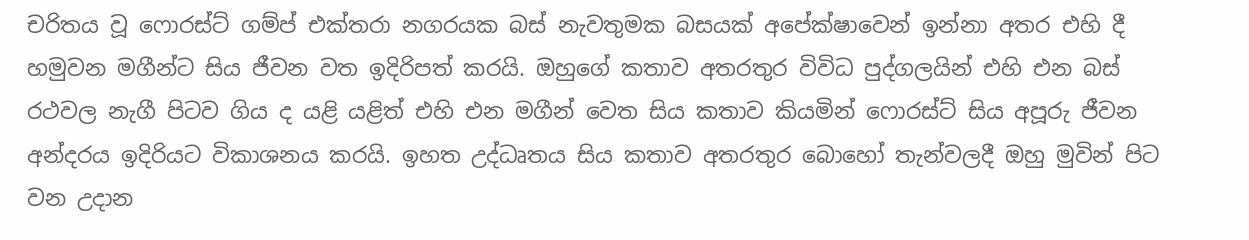චරිතය වූ ෆොරස්ට් ගම්ප් එක්තරා නගරයක බස් නැවතුමක බසයක් අපේක්ෂාවෙන් ඉන්නා අතර එහි දී හමුවන මගීන්ට සිය ජීවන වත ඉදිරිපත් කරයි. ඔහුගේ කතාව අතරතුර විවිධ පුද්ගලයින් එහි එන බස් රථවල නැගී පිටව ගිය ද යළි යළිත් එහි එන මගීන් වෙත සිය කතාව කියමින් ෆොරස්ට් සිය අපූරු ජීවන අන්දරය ඉදිරියට විකාශනය කරයි. ඉහත උද්ධෘතය සිය කතාව අතරතුර බොහෝ තැන්වලදී ඔහු මුවින් පිට වන උදාන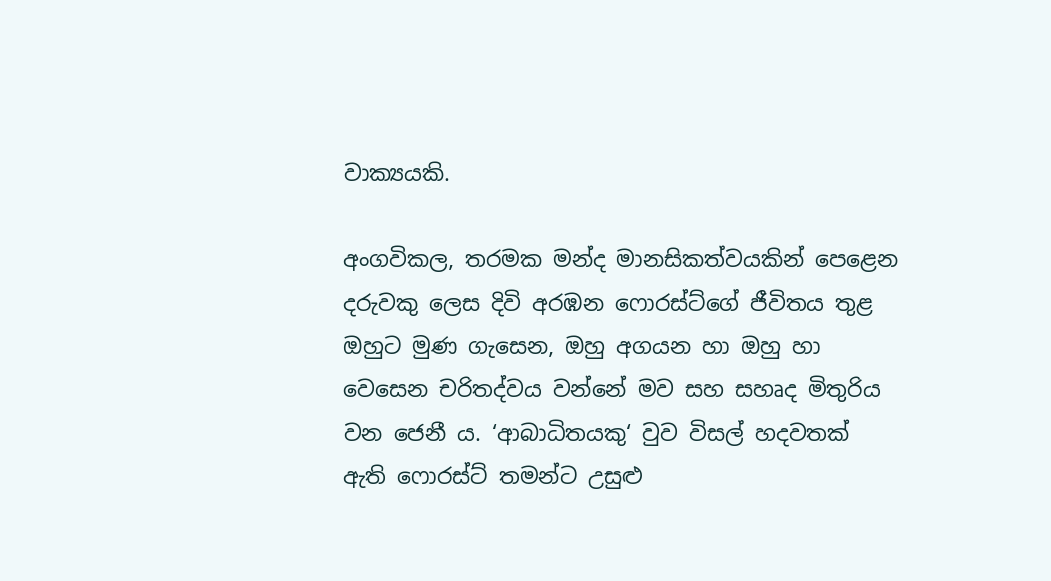වාක්‍යයකි.

අංගවිකල, තරමක මන්ද මානසිකත්වයකින් පෙළෙන දරුවකු ලෙස දිවි අරඹන ෆොරස්ට්ගේ ජීවිතය තුළ ඔහුට මුණ ගැසෙන, ඔහු අගයන හා ඔහු හා වෙසෙන චරිතද්වය වන්නේ මව සහ සහෘද මිතුරිය වන ජෙනී ය. ‘ආබාධිතයකු‘ වුව විසල් හදවතක් ඇති ෆොරස්ට් තමන්ට උසුළු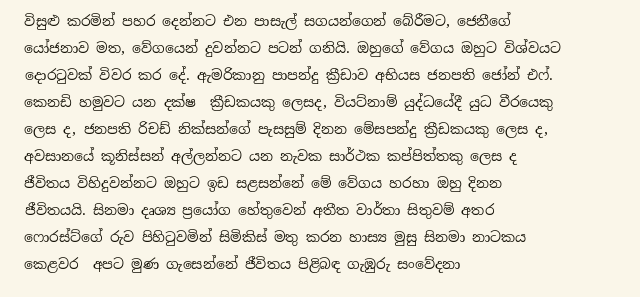විසුළු කරමින් පහර දෙන්නට එන පාසැල් සගයන්ගෙන් බේරීමට, ජෙනීගේ යෝජනාව මත, වේගයෙන් දුවන්නට පටන් ගනියි. ඔහුගේ වේගය ඔහුට විශ්වයට දොරටුවක් විවර කර දේ. ඇමරිකානු පාපන්දු ක්‍රීඩාව අභියස ජනපති ජෝන් එෆ්. කෙනඩි හමුවට යන දක්ෂ  ක්‍රීඩකයකු ලෙසද, වියට්නාම් යුද්ධයේදී යුධ වීරයෙකු ලෙස ද, ජනපති රිචඩ් නික්සන්ගේ පැසසුම් දිනන මේසපන්දු ක්‍රීඩකයකු ලෙස ද, අවසානයේ කූනිස්සන් අල්ලන්නට යන නැවක සාර්ථක කප්පිත්තකු ලෙස ද ජීවිතය විහිදුවන්නට ඔහුට ඉඩ සළසන්නේ මේ වේගය හරහා ඔහු දිනන ජීවිතයයි. සිනමා දෘශ්‍ය ප්‍රයෝග හේතුවෙන් අතීත වාර්තා සිතුවම් අතර ෆොරස්ට්ගේ රුව පිහිටුවමින් සිමිකිස් මතු කරන හාස්‍ය මුසු සිනමා නාටකය කෙළවර  අපට මුණ ගැසෙන්නේ ජීවිතය පිළිබඳ ගැඹුරු සංවේදනා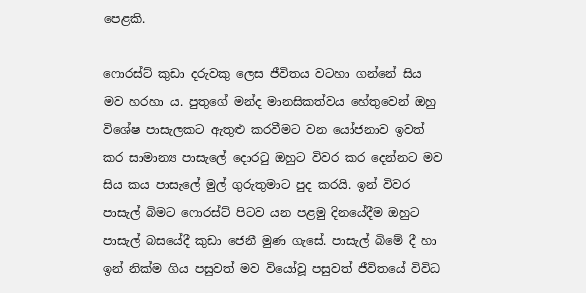පෙළකි.

ෆොරස්ට් කුඩා දරුවකු ලෙස ජීවිතය වටහා ගන්නේ සිය මව හරහා ය. පුතුගේ මන්ද මානසිකත්වය හේතුවෙන් ඔහු විශේෂ පාසැලකට ඇතුළු කරවීමට වන යෝජනාව ඉවත් කර සාමාන්‍ය පාසැලේ දොරටු ඔහුට විවර කර දෙන්නට මව සිය කය පාසැලේ මුල් ගුරුතුමාට පුද කරයි. ඉන් විවර පාසැල් බිමට ෆොරස්ට් පිටව යන පළමු දිනයේදීම ඔහුට පාසැල් බසයේදී කුඩා ජෙනී මුණ ගැසේ. පාසැල් බිමේ දී හා ඉන් නික්ම ගිය පසුවත් මව වියෝවූ පසුවත් ජීවිතයේ විවිධ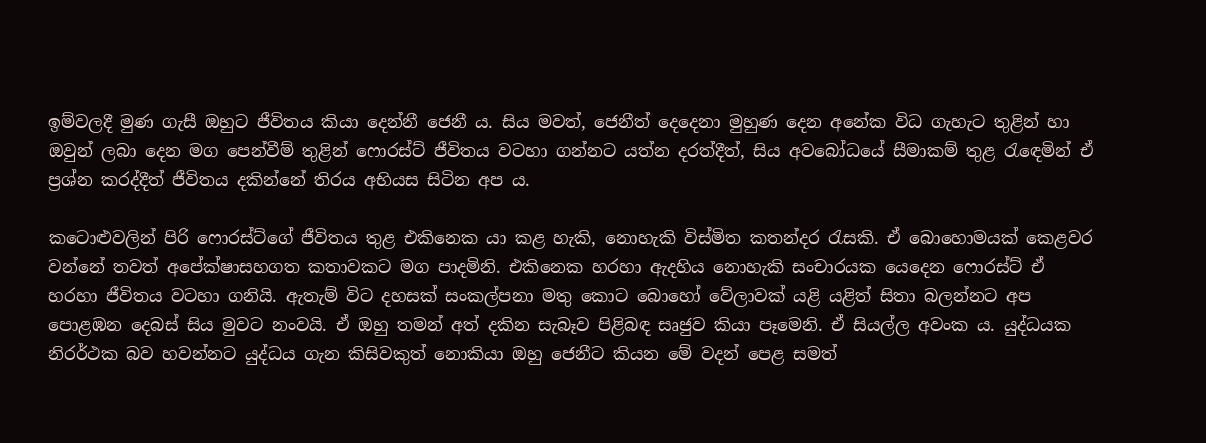ඉම්වලදී මුණ ගැසී ඔහුට ජීවිතය කියා දෙන්නී ජෙනී ය. සිය මවත්, ජෙනීත් දෙදෙනා මුහුණ දෙන අනේක විධ ගැහැට තුළින් හා ඔවුන් ලබා දෙන මග පෙන්වීම් තුළින් ෆොරස්ට් ජීවිතය වටහා ගන්නට යත්න දරත්දීත්, සිය අවබෝධයේ සීමාකම් තුළ රැඳ‍ෙමින් ඒ ප්‍ර‍ශ්න කරද්දීත් ජීවිතය දකින්නේ තිරය අභියස සිටින අප ය.

කටොළුවලින් පිරි ෆොරස්ට්ගේ ජීවිතය තුළ එකිනෙක යා කළ හැකි, නොහැකි විස්මිත කතන්දර රැසකි. ඒ බොහොමයක් කෙළවර වන්නේ තවත් අපේක්ෂාසහගත කතාවකට මග පාදමිනි. එකිනෙක හරහා ඇදහිය නොහැකි සංචාරයක යෙදෙන ෆොරස්ට් ඒ හරහා ජීවිතය වටහා ගනියි. ඇතැම් විට දහසක් සංකල්පනා මතු කොට බොහෝ වේලාවක් යළි යළිත් සිතා බලන්නට අප පොළඹන දෙබස් සිය මුවට නංවයි. ඒ ඔහු තමන් අත් දකින සැබෑව පිළිබඳ සෘජුව කියා පෑමෙනි. ඒ සියල්ල අවංක ය. යුද්ධයක නිරර්ථක බව හවන්නට යුද්ධය ගැන කිසිවකුත් නොකියා ඔහු ජෙනීට කියන මේ වදන් පෙළ සමත්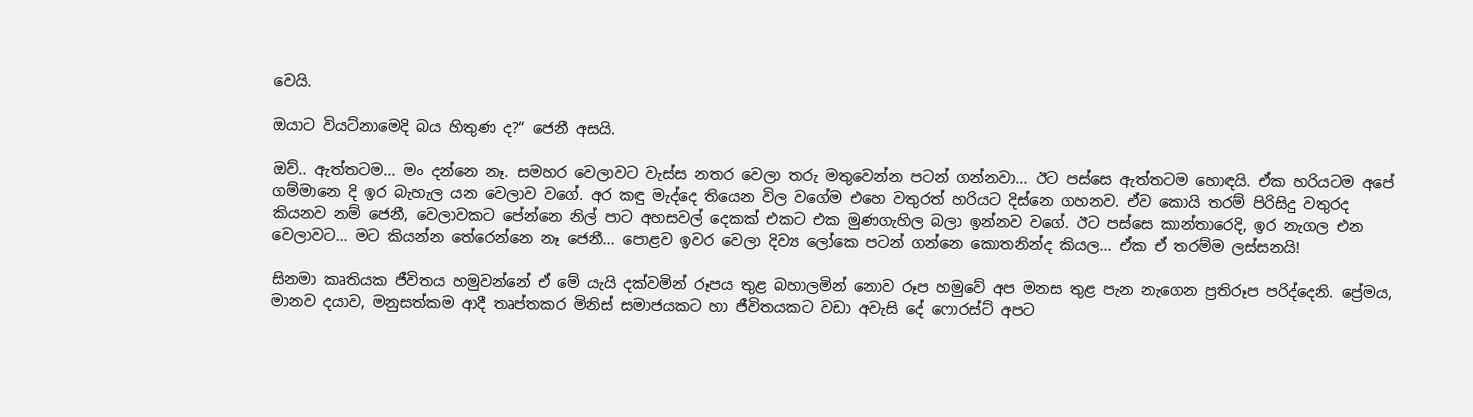වෙයි.

ඔයාට වියට්නාමෙදි බය හිතුණ ද?“ ජෙනී අසයි.

ඔව්.. ඇත්තටම... මං දන්නෙ නෑ. සමහර වෙලාවට වැස්ස නතර වෙලා තරු මතුවෙන්න පටන් ගන්නවා... ඊට පස්සෙ ඇත්තටම හොඳයි. ඒක හරියටම අපේ ගම්මානෙ දි ඉර බැහැල යන වෙලාව වගේ. අර කඳු මැද්දෙ තියෙන විල වගේම එහෙ වතුරත් හරියට දිස්නෙ ගහනව. ඒව කොයි තරම් පිරිසිදු වතුරද කියනව නම් ජෙනී, වෙලාවකට පේන්නෙ නිල් පාට අහසවල් දෙකක් එකට එක මුණගැහිල බලා ඉන්නව වගේ. ඊට පස්සෙ කාන්තාරෙදි, ඉර නැගල එන වෙලාවට... මට කියන්න තේරෙන්නෙ නෑ ජෙනී... පොළව ඉවර වෙලා දිව්‍ය ලෝකෙ පටන් ගන්නෙ කොතනින්ද කියල... ඒක ඒ තරම්ම ලස්සනයි!

සිනමා කෘතියක ජීවිතය හමුවන්නේ ඒ මේ යැයි දක්වමින් රූපය තුළ බහාලමින් නොව රූප හමුවේ අප මනස තුළ පැන නැගෙන ප්‍ර‍තිරූප පරිද්දෙනි. ප්‍රේමය, මානව දයාව, මනුසත්කම ආදී තෘප්තකර මිනිස් සමාජයකට හා ජීවිතයකට වඩා අවැසි දේ ෆොරස්ට් අපට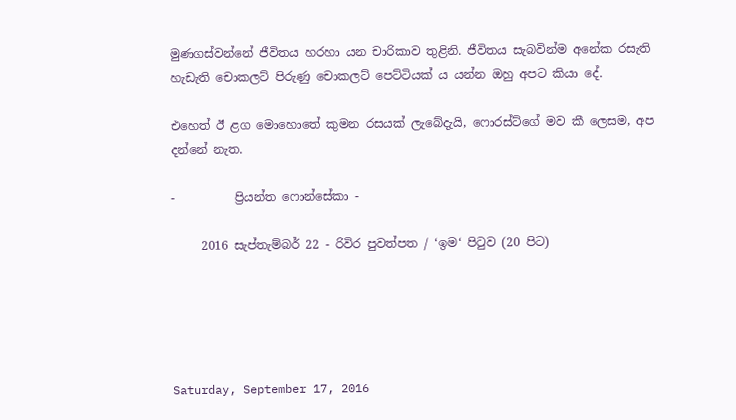මුණගස්වන්නේ ජීවිතය හරහා යන චාරිකාව තුළිනි. ජීවිතය සැබවින්ම අනේක රසැති හැඩැති චොකලට් පිරුණු චොකලට් පෙට්ටියක් ය යන්න ඔහු අපට කියා දේ.

එහෙත් ඊ ළග මොහොතේ කුමන රසයක් ලැබේදැයි, ෆොරස්ට්ගේ මව කී ලෙසම, අප දන්නේ නැත.

-          ප්‍රියන්ත ෆොන්සේකා -

     2016 සැප්තැම්බර් 22 - රිවිර පුවත්පත / ‘ඉම‘ පිටුව (20 පිට)





Saturday, September 17, 2016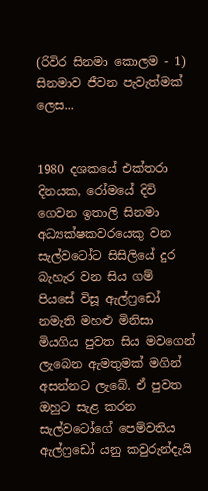(රිවිර සිනමා කොලම - 1) සිනමාව ජීවන පැවැත්මක් ලෙස...


1980 දශකයේ එක්තරා දිනයක, රෝමයේ දිවි ගෙවන ඉතාලි සිනමා අධ්‍යක්ෂකවරයෙකු වන සැල්වටෝට සිසිලියේ දුර බැහැර වන සිය ගම් පියසේ විසූ ඇල්ෆ්‍රඩෝ නමැති මහළු මිනිසා මියගිය පුවත සිය මවගෙන් ලැබෙන ඇමතුමක් මගින් අසන්නට ලැබේ. ඒ පුවත ඔහුට සැළ කරන සැල්වටෝගේ පෙම්වතිය ඇල්ෆ්‍රඩෝ යනු කවුරුන්දැයි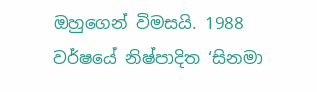ඔහුගෙන් විමසයි. 1988 වර්ෂයේ නිෂ්පාදිත ‘සිනමා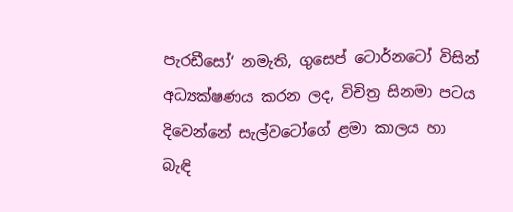පැරඩීසෝ‘ නමැති, ගුසෙප් ටොර්නටෝ විසින් අධ්‍යක්ෂණය කරන ලද, විචිත්‍ර‍ සිනමා පටය දිවෙන්නේ සැල්වටෝගේ ළමා කාලය හා බැඳි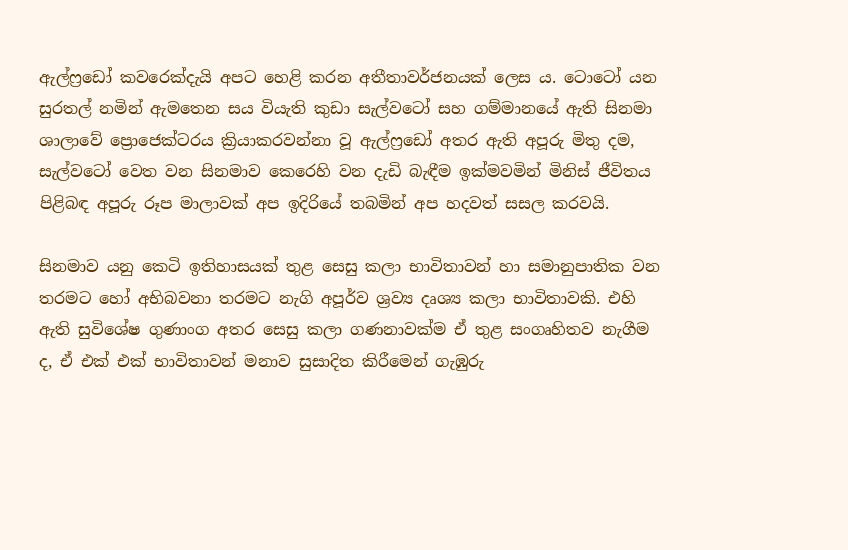ඇල්ෆ්‍රඩෝ කවරෙක්දැයි අපට හෙළි කරන අතීතාවර්ජනයක් ලෙස ය. ටොටෝ යන සුරතල් නමින් ඇමතෙන සය වියැති කුඩා සැල්වටෝ සහ ගම්මානයේ ඇති සිනමා ශාලාවේ ප්‍රොජෙක්ටරය ක්‍රියාකරවන්නා වූ ඇල්ෆ්‍රඩෝ අතර ඇති අපූරු මිතු දම, සැල්වටෝ වෙත වන සිනමාව කෙරෙහි වන දැඩි බැඳීම ඉක්මවමින් මිනිස් ජීවිතය පිළිබඳ අපූරු රූප මාලාවක් අප ඉදිරියේ තබමින් අප හදවත් සසල කරවයි.

සිනමාව යනු කෙටි ඉතිහාසයක් තුළ සෙසු කලා භාවිතාවන් හා සමානුපාතික වන තරමට හෝ අභිබවනා තරමට නැගි අපූර්ව ශ්‍ර‍ව්‍ය දෘශ්‍ය කලා භාවිතාවකි. එහි ඇති සුවිශේෂ ගුණාංග අතර සෙසු කලා ගණනාවක්ම ඒ තුළ සංගෘහිතව නැගීම ද, ඒ එක් එක් භාවිතාවන් මනාව සුසාදිත කිරීමෙන් ගැඹුරු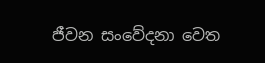ජීවන සංවේදනා වෙත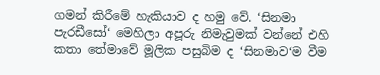ගමන් කිරීමේ හැකියාව ද හමු වේ. ‘සිනමා පැරඩීසෝ‘ මෙහිලා අපූරු නිමැවුමක් වන්නේ එහි කතා තේමාවේ මූලික පසුබිම ද ‘සිනමාව‘ම වීම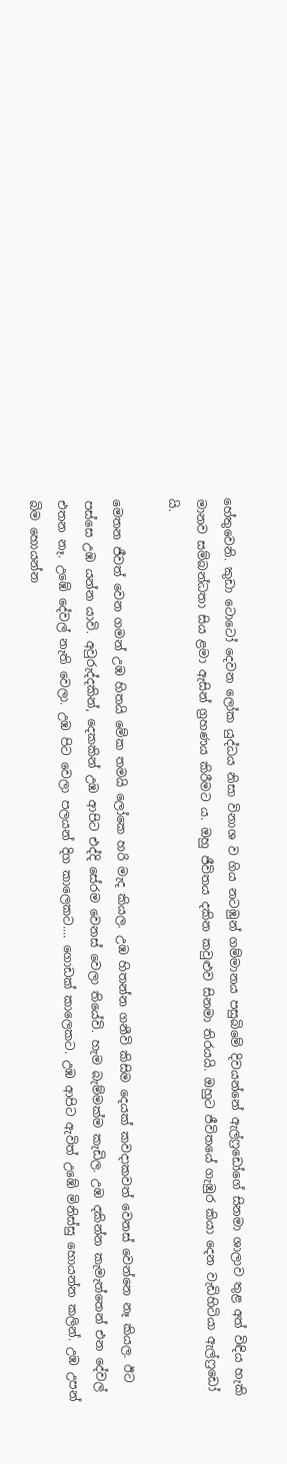හේතුවෙනි. කුඩා ටොටෝ දෙවන ලෝක යුද්ධය නිසා විනාශ ව ගිය නටඹුන් ගම්මානය පසුබිමේ දිවයන්නේ ඇල්ෆ්‍රඩෝගේ සිනමා ශාලාව තුළ අත් විඳිය හැකි මානව සම්බන්ධතා සිය ළමා ඇසින් ග්‍ර‍හණය කිරීමට ය. ඔහු ජීවිතය දකින කවුළුව සිනමා තිරයයි. ඔහුට ජීවිතයේ ගැඹුර කියා දෙන වැඩිහිටියා ඇල්ෆ්‍රඩෝ යි.

මෙතන ජීවත් වෙන ගමන් උඹ හිතයි මේක තමයි ලෝකෙ හරි මැද කියල. උඹ හිතන්න ගනීවි කිසිම දෙයක් කවදාකවත් වෙනස් වෙන්නෙ නෑ කියල. ඊට පස්සෙ උඹ යන්න යාවි. අවුරුද්දකින්, දෙකකින් උඹ ආපිට එද්දි සේරම වෙනස් වෙලා තියේවි. හැම බැම්මක්ම කැඩිල. උඹ දකින්න කැමැත්තෙන් එන දේවල් එතන නෑ. උඹේ දේවල් නැති වෙලා. උඹ පිට වෙලා පලයන් දිග කාලෙකට.... ගොඩක් කාලෙකට. උඹ ආපිට ඇවිත් උඹේ මිනිස්සු හොයන්න කලින්. උඹ උපන් බිම හොයන්න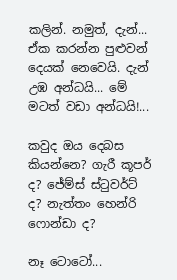කලින්. නමුත්, දැන්... ඒක කරන්න පුළුවන් දෙයක් නෙවෙයි. දැන් උඹ අන්ධයි... මේ මටත් වඩා අන්ධයි!...

කවුද ඔය දෙබස කියන්නෙ? ගැරී කූපර් ද? ජේම්ස් ස්ටුවර්ට් ද? නැත්තං හෙන්රි ෆොන්ඩා ද?

නෑ ටොටෝ...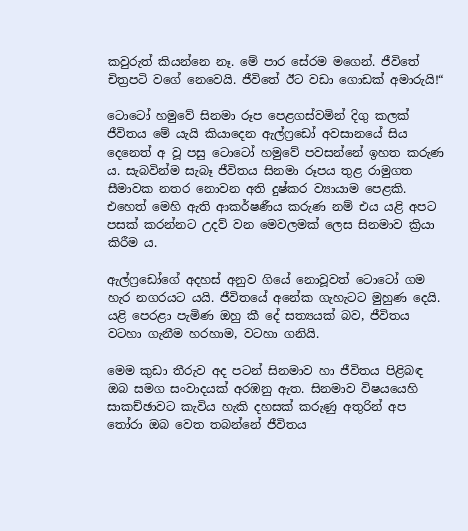කවුරුත් කියන්නෙ නෑ. මේ පාර සේරම මගෙන්. ජීවිතේ චිත්‍ර‍පටි වගේ නෙවෙයි. ජීවිතේ ඊට වඩා ගොඩක් අමාරුයි!“

ටොටෝ හමුවේ සිනමා රූප පෙළගස්වමින් දිගු කලක් ජීවිතය මේ යැයි කියාදෙන ඇල්ෆ්‍රඩෝ අවසානයේ සිය දෙනෙත් අ වූ පසු ටොටෝ හමුවේ පවසන්නේ ඉහත කරුණ ය. සැබවින්ම සැබෑ ජීවිතය සිනමා රූපය තුළ රාමුගත සීමාවක නතර නොවන අති දුෂ්කර ව්‍යායාම පෙළකි. එහෙත් මෙහි ඇති ආකර්ෂණීය කරුණ නම් එය යළි අපට පසක් කරන්නට උදව් වන මෙවලමක් ලෙස සිනමාව ක්‍රියා කිරීම ය.

ඇල්ෆ්‍රඩෝගේ අදහස් අනුව ගියේ නොවූවත් ටොටෝ ගම හැර නගරයට යයි. ජීවිතයේ අනේක ගැහැටට මුහුණ දෙයි. යළි පෙරළා පැමිණ ඔහු කී දේ සත්‍යයක් බව, ජීවිතය වටහා ගැනීම හරහාම, වටහා ගනියි.

මෙම කුඩා තීරුව අද පටන් සිනමාව හා ජීවිතය පිළිබඳ ඔබ සමග සංවාදයක් අරඹනු ඇත. සිනමාව විෂයයෙහි සාකච්ඡාවට කැවිය හැකි දහසක් කරුණු අතුරින් අප තෝරා ඔබ වෙත තබන්නේ ජීවිතය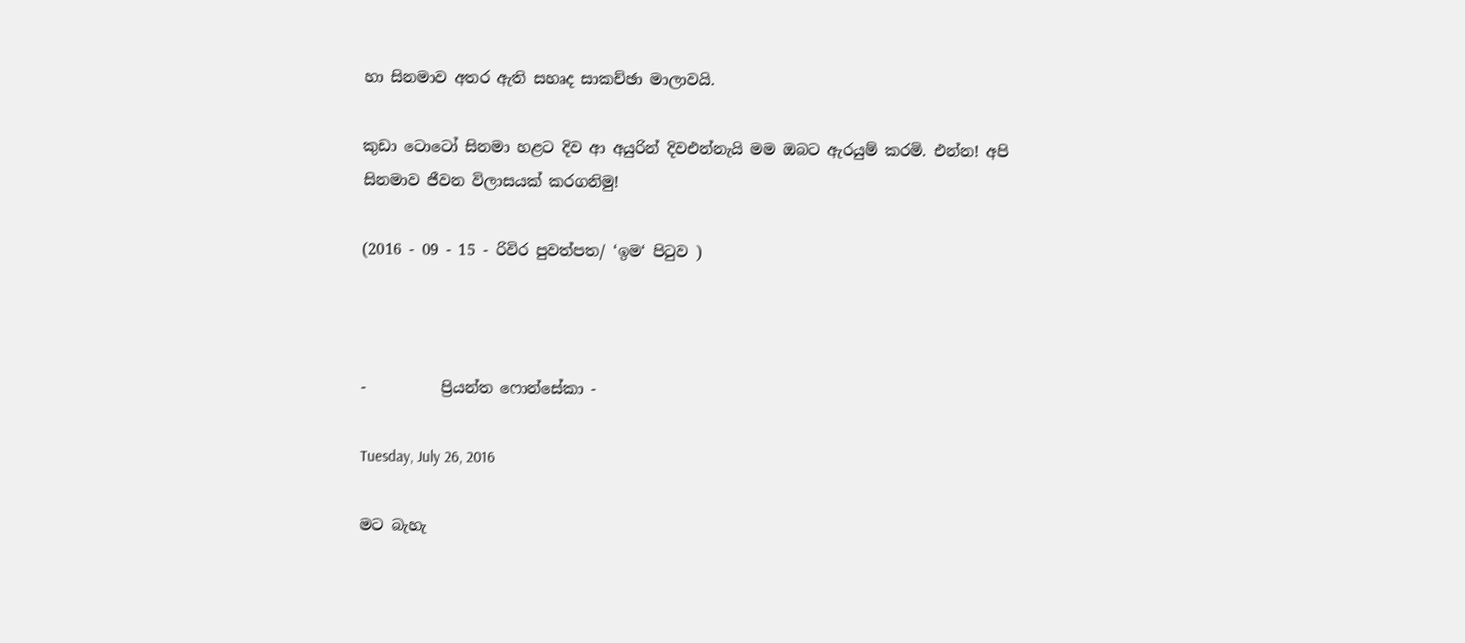හා සිනමාව අතර ඇති සහෘද සාකච්ඡා මාලාවයි.

කුඩා ටොටෝ සිනමා හළට දිව ආ අයුරින් දිවඑන්නැයි මම ඔබට ඇරයුම් කරමි. එන්න! අපි සිනමාව ජීවන විලාසයක් කරගනිමු!

(2016 - 09 - 15 - රිවිර පුවත්පත/ ‘ඉම‘ පිටුව )



-          ප්‍රියන්ත ෆොන්සේකා -

Tuesday, July 26, 2016

මට බැහැ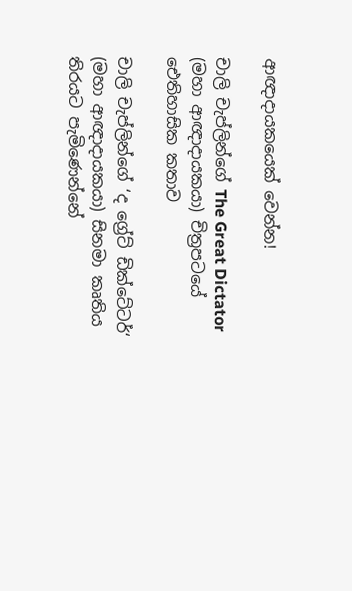ආඥාදායකයෙක් වෙන්න!

චාලි චැප්ලින්ගේ The Great Dictator (මහා ආඥාදායකයා) චිත්‍ර‍පටයේ ඓතිහාසික කතාව

චාලි චැප්ලින්ගේ ‘ද ග්‍රේට් ඩික්ටේටර්‘ (මහා ආඥාදායකයා) සිනමා කෘතිය තිරයට පැමිණෙන්නේ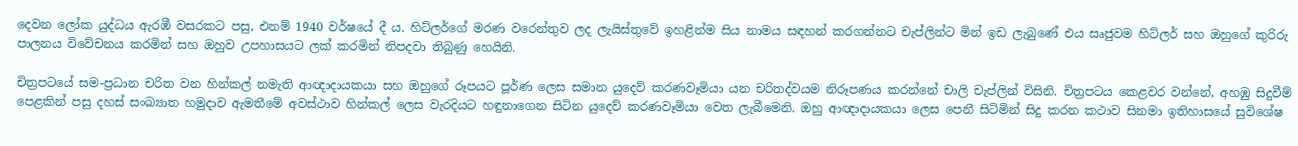දෙවන ලෝක යුද්ධය ඇරඹී වසරකට පසු, එනම් 1940 වර්ෂයේ දී ය. හිට්ලර්ගේ මරණ වරෙන්තුව ලද ලැයිස්තුවේ ඉහළින්ම සිය නාමය සඳහන් කරගන්නට චැප්ලින්ට මින් ඉඩ ලැබුණේ එය සෘජුවම හිට්ලර් සහ ඔහුගේ කුරිරු පාලනය විවේචනය කරමින් සහ ඔහුව උපහාසයට ලක් කරමින් නිපදවා තිබුණු හෙයිනි.

චිත්‍ර‍පටයේ සම-ප්‍ර‍ධාන චරිත වන හින්කල් නමැති ආඥාදායකයා සහ ඔහුගේ රූපයට පූර්ණ ලෙස සමාන යුදෙව් කරණවෑමියා යන චරිතද්වයම නිරූපණය කරන්නේ චාලි චැප්ලින් විසිනි. චිත්‍ර‍පටය කෙළවර වන්නේ, අහඹු සිදුවීම් පෙළකින් පසු දහස් සංඛ්‍යාත හමුදාව ඇමතීමේ අවස්ථාව හින්කල් ලෙස වැරදියට හඳුනාගෙන සිටින යුදෙව් කරණවෑමියා වෙත ලැබීමෙනි. ඔහු ආඥාදායකයා ලෙස පෙනී සිටිමින් සිදු කරන කථාව සිනමා ඉතිහාසයේ සුවිශේෂ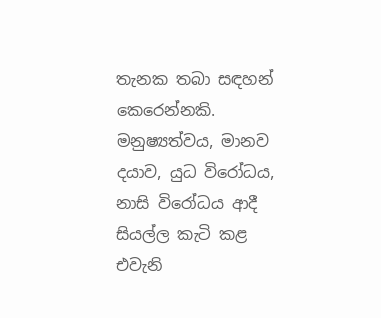තැනක තබා සඳහන් කෙරෙන්නකි. මනුෂ්‍යත්වය, මානව දයාව, යුධ විරෝධය, නාසි විරෝධය ආදී සියල්ල කැටි කළ එවැනි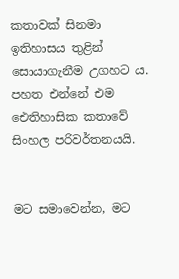කතාවක් සිනමා ඉතිහාසය තුළින් සොයාගැනීම උගහට ය. පහත එන්නේ එම ඓතිහාසික කතාවේ සිංහල පරිවර්තනයයි.


මට සමාවෙන්න, මට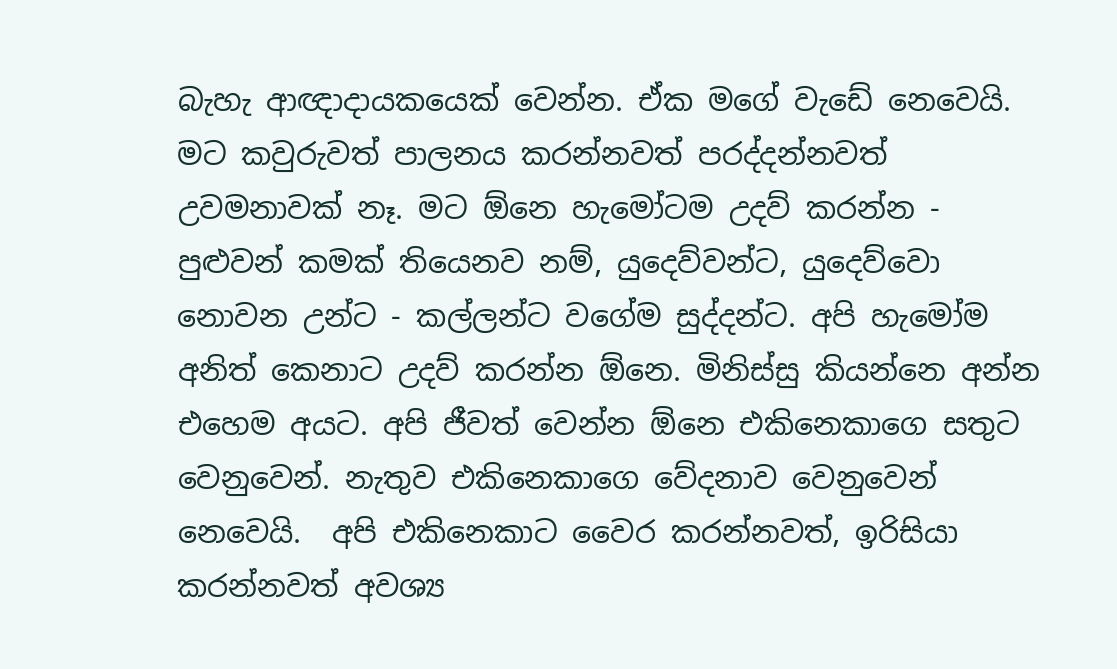බැහැ ආඥාදායකයෙක් වෙන්න. ඒක මගේ වැඩේ නෙවෙයි. මට කවුරුවත් පාලනය කරන්නවත් පරද්දන්නවත් උවමනාවක් නෑ. මට ඕනෙ හැමෝටම උදව් කරන්න - පුළුවන් කමක් තියෙනව නම්, යුදෙව්වන්ට, යුදෙව්වො නොවන උන්ට - කල්ලන්ට වගේම සුද්දන්ට. අපි හැමෝම අනිත් කෙනාට උදව් කරන්න ඕනෙ. මිනිස්සු කියන්නෙ අන්න එහෙම අයට. අපි ජීවත් වෙන්න ඕනෙ එකිනෙකාගෙ සතුට වෙනුවෙන්. නැතුව එකිනෙකාගෙ වේදනාව වෙනුවෙන් නෙවෙයි.  අපි එකිනෙකාට වෛර කරන්නවත්, ඉරිසියා කරන්නවත් අවශ්‍ය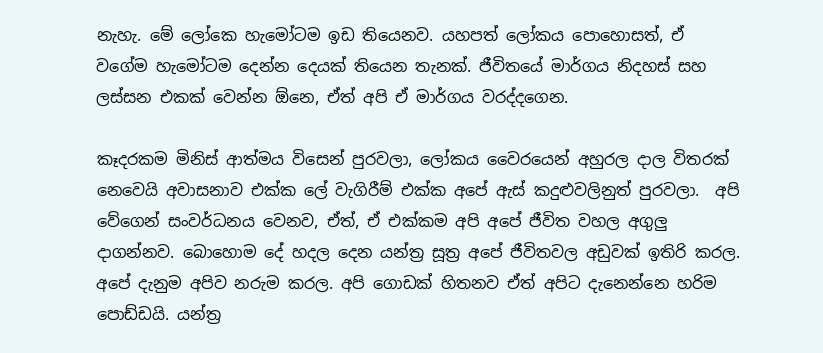නැහැ. මේ ලෝකෙ හැමෝටම ඉඩ තියෙනව. යහපත් ලෝකය පොහොසත්, ඒ වගේම හැමෝටම දෙන්න දෙයක් තියෙන තැනක්. ජීවිතයේ මාර්ගය නිදහස් සහ ලස්සන එකක් වෙන්න ඕනෙ, ඒත් අපි ඒ මාර්ගය වරද්දගෙන.

කෑදරකම මිනිස් ආත්මය විසෙන් පුරවලා, ලෝකය වෛරයෙන් අහුරල දාල විතරක් නෙවෙයි අවාසනාව එක්ක ලේ වැගිරීම් එක්ක අපේ ඇස් කදුළුවලිනුත් පුරවලා.  අපි වේගෙන් සංවර්ධනය වෙනව, ඒත්, ඒ එක්කම අපි අපේ ජීවිත වහල අගුලු දාගන්නව. බොහොම දේ හදල දෙන යන්ත්‍ර‍ සූත්‍ර‍ අපේ ජීවිතවල අඩුවක් ඉතිරි කරල. අපේ දැනුම අපිව නරුම කරල. අපි ගොඩක් හිතනව ඒත් අපිට දැනෙන්නෙ හරිම පොඩ්ඩයි. යන්ත්‍ර‍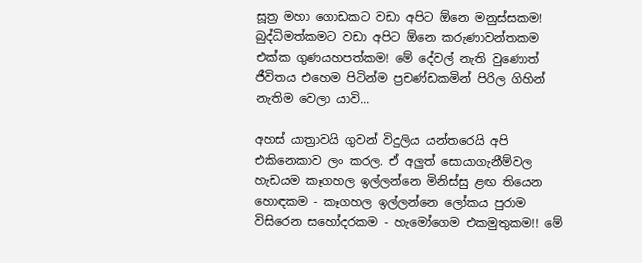සූත්‍ර‍ මහා ගොඩකට වඩා අපිට ඕනෙ මනුස්සකම! බුද්ධිමත්කමට වඩා අපිට ඕනෙ කරුණාවන්තකම එක්ක ගුණයහපත්කම! මේ දේවල් නැති වුණොත් ජීවිතය එහෙම පිටින්ම ප්‍ර‍චණ්ඩකමින් පිරිල ගිහින් නැතිම වෙලා යාවි...

අහස් යාත්‍රාවයි ගුවන් විදුලිය යන්තරෙයි අපි එකිනෙකාව ලං කරල. ඒ අලුත් සොයාගැනීම්වල හැඩයම කෑගහල ඉල්ලන්නෙ මිනිස්සු ළඟ තියෙන හොඳකම - කෑගහල ඉල්ලන්නෙ ලෝකය පුරාම විසිරෙන සහෝදරකම - හැමෝගෙම එකමුතුකම!! මේ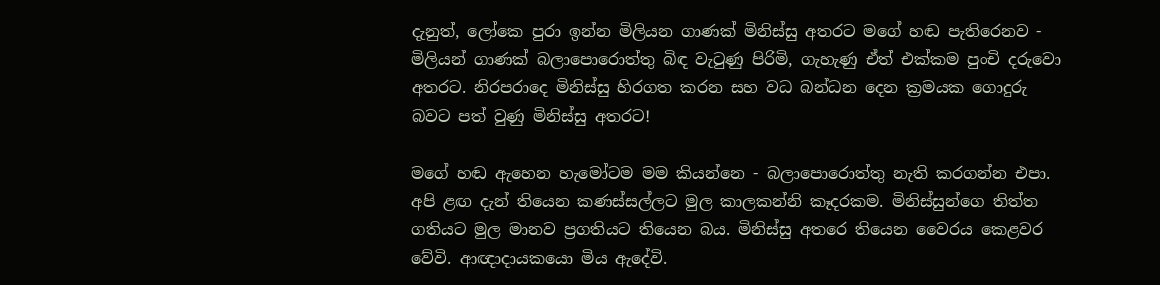දැනුත්, ලෝකෙ පුරා ඉන්න මිලියන ගාණක් මිනිස්සු අතරට මගේ හඬ පැතිරෙනව - මිලියන් ගාණක් බලාපොරොත්තු බිඳ වැටුණු පිරිමි, ගැහැණු ඒත් එක්කම පුංචි දරුවො අතරට. නිරපරාදෙ මිනිස්සු හිරගත කරන සහ වධ බන්ධන දෙන ක්‍ර‍මයක ගොදුරු බවට පත් වුණු මිනිස්සු අතරට!

මගේ හඬ ඇහෙන හැමෝටම මම කියන්නෙ - බලාපොරොත්තු නැති කරගන්න එපා. අපි ළඟ දැන් තියෙන කණස්සල්ලට මුල කාලකන්නි කෑදරකම. මිනිස්සුන්ගෙ තිත්ත ගතියට මුල මානව ප්‍ර‍ගතියට තියෙන බය. මිනිස්සු අතරෙ තියෙන වෛරය කෙළවර වේවි. ආඥාදායකයො මිය ඇදේවි.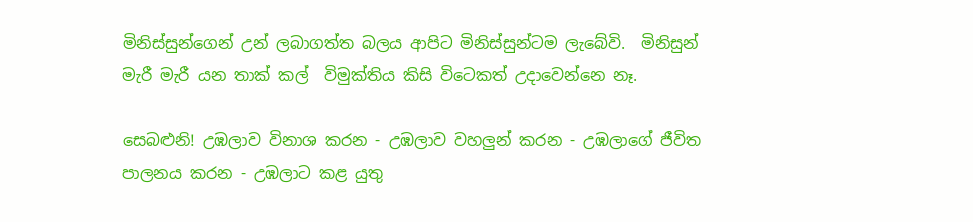මිනිස්සුන්ගෙන් උන් ලබාගත්ත බලය ආපිට මිනිස්සුන්ටම ලැබේවි.  මිනිසුන් මැරී මැරී යන තාක් කල්  විමුක්තිය කිසි විටෙකත් උදාවෙන්නෙ නෑ.

සෙබළුනි! උඹලාව විනාශ කරන - උඹලාව වහලුන් කරන - උඹලාගේ ජීවිත පාලනය කරන - උඹලාට කළ යුතු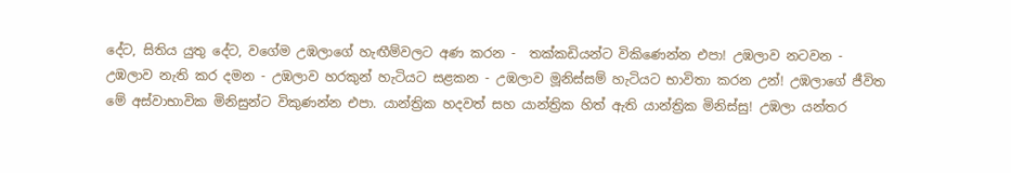දේට, සිතිය යුතු දේට, වගේම උඹලාගේ හැඟීම්වලට අණ කරන -  තක්කඩියන්ට විකිණෙන්න එපා! උඹලාව නටවන -  උඹලාව නැති කර දමන - උඹලාව හරකුන් හැටියට සළකන - උඹලාව මූනිස්සම් හැටියට භාවිතා කරන උන්! උඹලාගේ ජීවිත මේ අස්වාභාවික මිනිසුන්ට විකුණන්න එපා. යාන්ත්‍රික හදවත් සහ යාන්ත්‍රික හිත් ඇති යාන්ත්‍රික මිනිස්සු! උඹලා යන්තර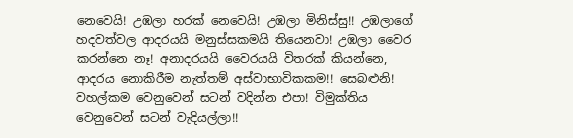නෙවෙයි! උඹලා හරක් නෙවෙයි! උඹලා මිනිස්සු!! උඹලාගේ හදවත්වල ආදරයයි මනුස්සකමයි තියෙනවා! උඹලා වෛර කරන්නෙ නෑ! අනාදරයයි වෛරයයි විතරක් කියන්නෙ, ආදරය නොකිරීම නැත්තම් අස්වාභාවිකකම!! සෙබළුනි! වහල්කම වෙනුවෙන් සටන් වදින්න එපා! විමුක්තිය වෙනුවෙන් සටන් වැදියල්ලා!!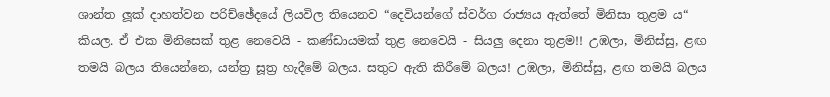ශාන්ත ලූක් දාහත්වන පරිච්ඡේදයේ ලියවිල තියෙනව “දෙවියන්ගේ ස්වර්ග රාජ්‍යය ඇත්තේ මිනිසා තුළම ය“ කියල. ඒ එක මිනිසෙක් තුළ නෙවෙයි - කණ්ඩායමක් තුළ නෙවෙයි - සියලු දෙනා තුළම!! උඹලා, මිනිස්සු, ළඟ තමයි බලය තියෙන්නෙ, යන්ත්‍ර‍ සූත්‍ර‍ හැදීමේ බලය. සතුට ඇති කිරීමේ බලය! උඹලා, මිනිස්සු, ළඟ තමයි බලය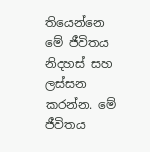තියෙන්නෙ මේ ජීවිතය නිදහස් සහ ලස්සන කරන්න. මේ ජීවිතය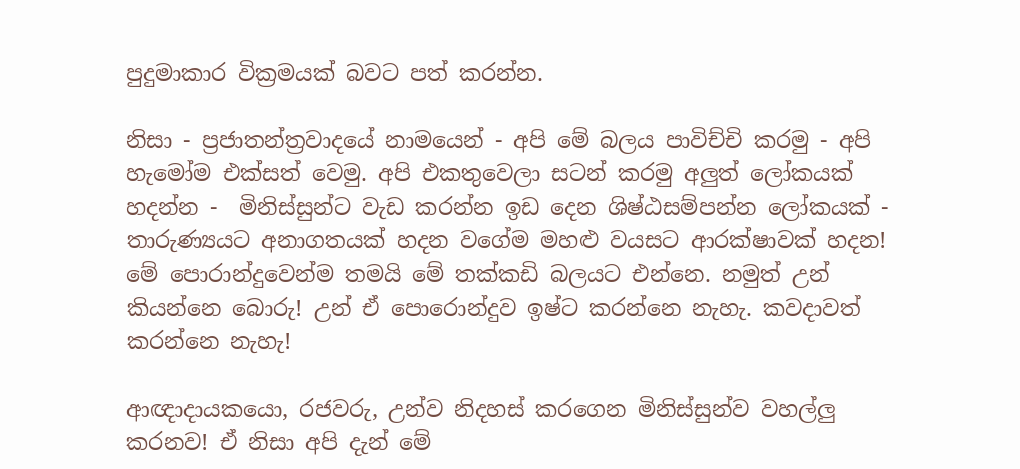පුදුමාකාර වික්‍ර‍මයක් බවට පත් කරන්න.

නිසා - ප්‍ර‍ජාතන්ත්‍ර‍වාදයේ නාමයෙන් - අපි මේ බලය පාවිච්චි කරමු - අපි හැමෝම එක්සත් වෙමු. අපි එකතුවෙලා සටන් කරමු අලුත් ලෝකයක් හදන්න -  මිනිස්සුන්ට වැඩ කරන්න ඉඩ දෙන ශිෂ්ඨසම්පන්න ලෝකයක් - තාරුණ්‍යයට අනාගතයක් හදන වගේම මහළු වයසට ආරක්ෂාවක් හදන! මේ පොරාන්දුවෙන්ම තමයි මේ තක්කඩි බලයට එන්නෙ. නමුත් උන් කියන්නෙ බොරු! උන් ඒ පොරොන්දුව ඉෂ්ට කරන්නෙ නැහැ. කවදාවත් කරන්නෙ නැහැ!

ආඥාදායකයො, රජවරු, උන්ව නිදහස් කරගෙන මිනිස්සුන්ව වහල්ලු කරනව! ඒ නිසා අපි දැන් මේ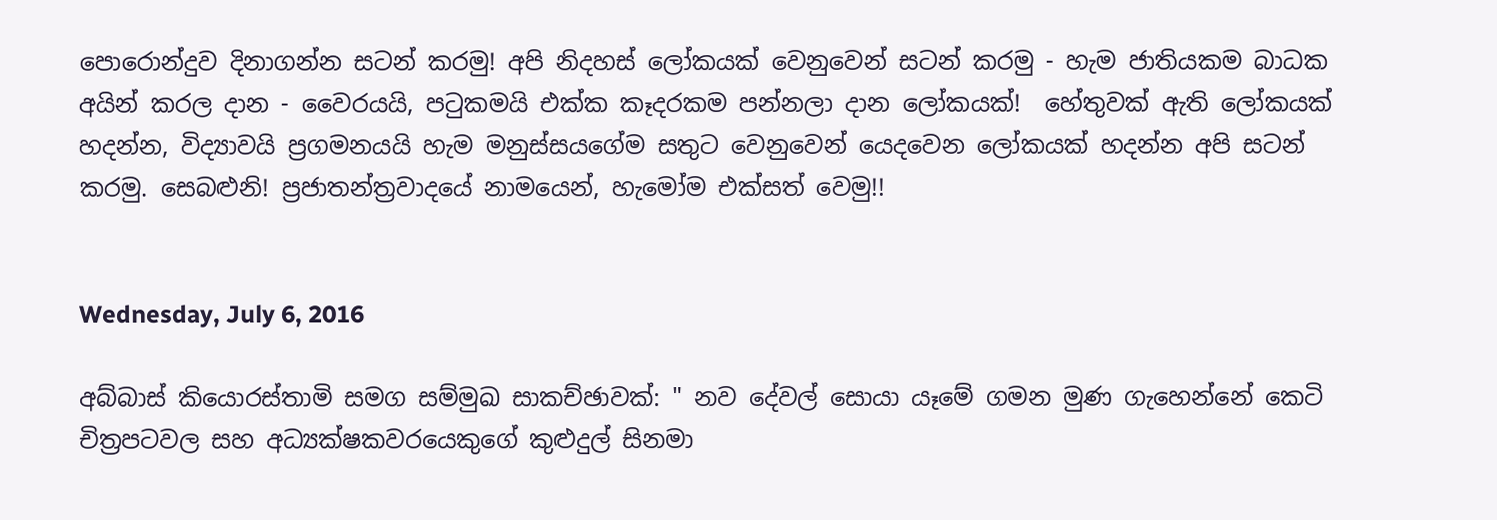පොරොන්දුව දිනාගන්න සටන් කරමු! අපි නිදහස් ලෝකයක් වෙනුවෙන් සටන් කරමු - හැම ජාතියකම බාධක අයින් කරල දාන - වෛරයයි, පටුකමයි එක්ක කෑදරකම පන්නලා දාන ලෝකයක්!  හේතුවක් ඇති ලෝකයක් හදන්න, විද්‍යාවයි ප්‍ර‍ගමනයයි හැම මනුස්සයගේම සතුට වෙනුවෙන් යෙදවෙන ලෝකයක් හදන්න අපි සටන් කරමු. සෙබළුනි! ප්‍ර‍ජාතන්ත්‍ර‍වාදයේ නාමයෙන්, හැමෝම එක්සත් වෙමු!!


Wednesday, July 6, 2016

අබ්බාස් කියොරස්තාමි සමග සම්මුඛ සාකච්ඡාවක්: " නව දේවල් සොයා යෑමේ ගමන මුණ ගැහෙන්නේ කෙටි චිත්‍ර‍පටවල සහ අධ්‍යක්ෂකවරයෙකුගේ කුළුදුල් සිනමා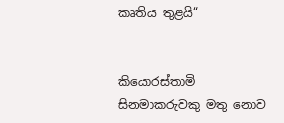කෘතිය තුළයි“


කියොරස්තාමි
සිනමාකරුවකු මතු නොව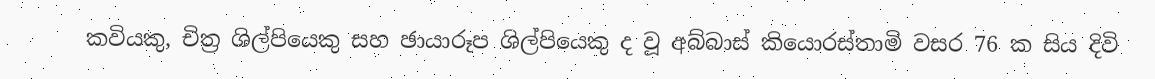කවියකු, චිත්‍ර‍ ශිල්පියෙකු සහ ඡායාරූප ශිල්පියෙකු ද වූ අබ්බාස් කියොරස්තාමි වසර 76 ක සිය දිවි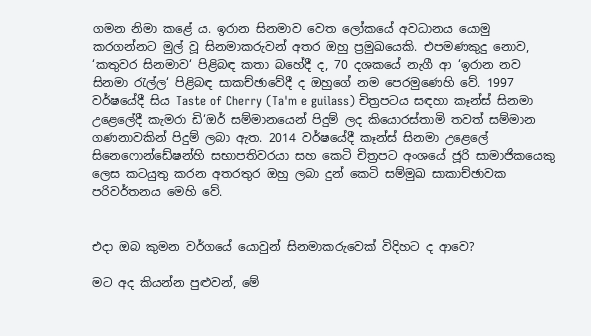ගමන නිමා කළේ ය. ඉරාන සිනමාව වෙත ලෝකයේ අවධානය යොමු කරගන්නට මුල් වූ සිනමාකරුවන් අතර ඔහු ප්‍ර‍මුඛයෙකි. එපමණකුදු නොව, ‘කතුවර සිනමාව‘ පිළිබඳ කතා බහේදී ද, 70 දශකයේ නැගී ආ ‘ඉරාන නව සිනමා රැල්ල‘ පිළිබඳ සාකච්ඡාවේදී ද ඔහුගේ නම පෙරමුණෙහි වේ. 1997 වර්ෂයේදී සිය Taste of Cherry (Ta'm e guilass) චිත්‍ර‍පටය සඳහා කෑන්ස් සිනමා උළෙලේදී කැමරා ඩි‘ඔර් සම්මානයෙන් පිදුම් ලද කියොරස්තාමි තවත් සම්මාන ගණනාවකින් පිදුම් ලබා ඇත. 2014 වර්ෂයේදී කෑන්ස් සිනමා උළෙලේ සිනෙෆොන්ඩේෂන්හි සභාපතිවරයා සහ කෙටි චිත්‍ර‍පට අංශයේ ජූරි සාමාජිකයෙකු ලෙස කටයුතු කරන අතරතුර ඔහු ලබා දුන් කෙටි සම්මුඛ සාකාච්ඡාවක පරිවර්තනය මෙහි වේ.


එදා ඔබ කුමන වර්ගයේ යොවුන් සිනමාකරුවෙක් විදිහට ද ආවෙ?

මට අද කියන්න පුළුවන්, මේ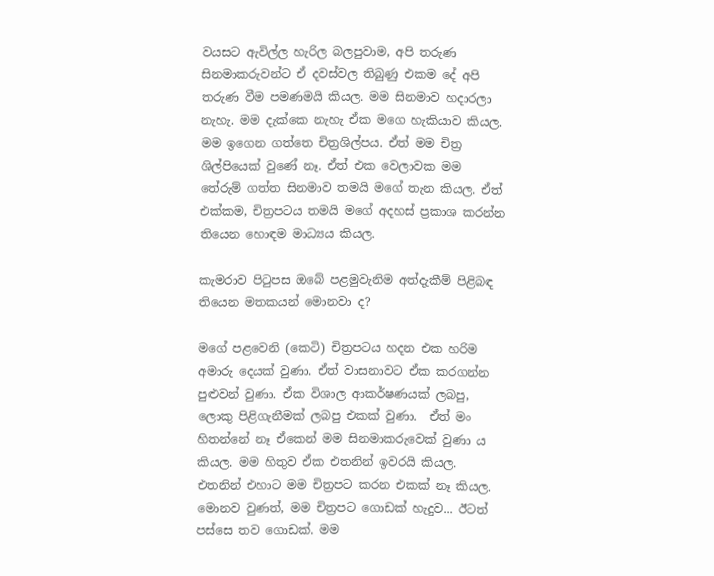වයසට ඇවිල්ල හැරිල බලපුවාම, අපි තරුණ සිනමාකරුවන්ට ඒ දවස්වල තිබුණු එකම දේ අපි තරුණ වීම පමණමයි කියල. මම සිනමාව හදාරලා නැහැ. මම දැක්කෙ නැහැ ඒක මගෙ හැකියාව කියල. මම ඉගෙන ගත්තෙ චිත්‍ර‍ශිල්පය. ඒත් මම චිත්‍ර‍ ශිල්පියෙක් වුණේ නෑ. ඒත් එක වෙලාවක මම තේරුම් ගත්ත සිනමාව තමයි මගේ තැන කියල. ඒත් එක්කම, චිත්‍ර‍පටය තමයි මගේ අදහස් ප්‍ර‍කාශ කරන්න තියෙන හොඳම මාධ්‍යය කියල.

කැමරාව පිටුපස ඔබේ පළමුවැනිම අත්දැකීම් පිළිබඳ තියෙන මතකයන් මොනවා ද?

මගේ පළවෙනි (කෙටි) චිත්‍ර‍පටය හදන එක හරිම අමාරු දෙයක් වුණා. ඒත් වාසනාවට ඒක කරගන්න පුළුවන් වුණා. ඒක විශාල ආකර්ෂණයක් ලබපු, ලොකු පිළිගැනීමක් ලබපු එකක් වුණා.  ඒත් මං හිතන්නේ නෑ ඒකෙන් මම සිනමාකරුවෙක් වුණා ය කියල. මම හිතුව ඒක එතනින් ඉවරයි කියල. එතනින් එහාට මම චිත්‍ර‍පට කරන එකක් නෑ කියල. මොනව වුණත්, මම චිත්‍ර‍පට ගොඩක් හැදුව... ඊටත් පස්සෙ තව ගොඩක්. මම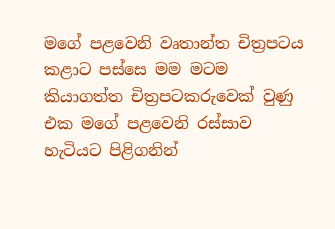මගේ පළවෙනි වෘතාන්ත චිත්‍ර‍පටය කළාට පස්සෙ මම මටම කියාගත්ත චිත්‍ර‍පටකරුවෙක් වුණු එක මගේ පළවෙනි රස්සාව හැටියට පිළිගනින්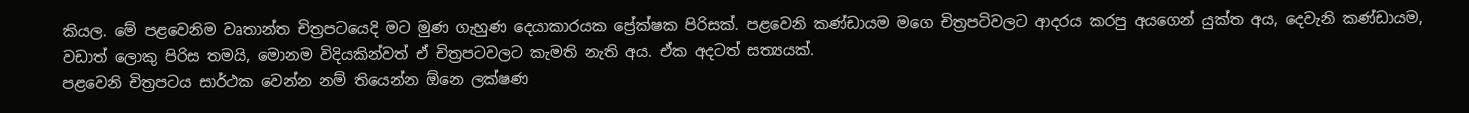කියල. මේ පළවෙනිම වෘතාන්ත චිත්‍ර‍පටයෙදි මට මුණ ගැහුණ දෙයාකාරයක ප්‍රේක්ෂක පිරිසක්. පළවෙනි කණ්ඩායම මගෙ චිත්‍ර‍පටිවලට ආදරය කරපු අයගෙන් යුක්ත අය, දෙවැනි කණ්ඩායම, වඩාත් ලොකු පිරිස තමයි, මොනම විදියකින්වත් ඒ චිත්‍ර‍පටවලට කැමති නැති අය. ඒක අදටත් සත්‍යයක්.
පළවෙනි චිත්‍ර‍පටය සාර්ථක වෙන්න නම් තියෙන්න ඕනෙ ලක්ෂණ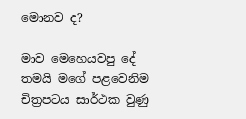මොනව ද?

මාව මෙහෙයවපු දේ තමයි මගේ පළවෙනිම චිත්‍ර‍පටය සාර්ථක වුණු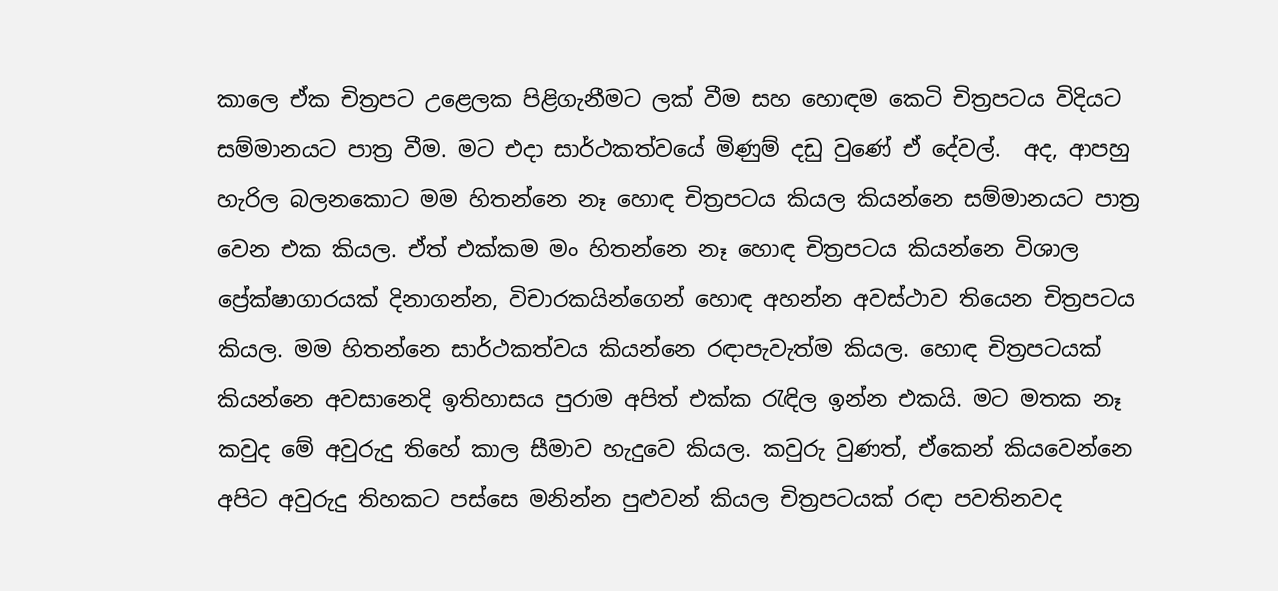කාලෙ ඒක චිත්‍ර‍පට උළෙලක පිළිගැනීමට ලක් වීම සහ හොඳම කෙටි චිත්‍ර‍පටය විදියට සම්මානයට පාත්‍ර‍ වීම. මට එදා සාර්ථකත්වයේ මිණුම් දඩු වුණේ ඒ දේවල්.  අද, ආපහු හැරිල බලනකොට මම හිතන්නෙ නෑ හොඳ චිත්‍ර‍පටය කියල කියන්නෙ සම්මානයට පාත්‍ර‍ වෙන එක කියල. ඒත් එක්කම මං හිතන්නෙ නෑ හොඳ චිත්‍ර‍පටය කියන්නෙ විශාල ප්‍රේක්ෂාගාරයක් දිනාගන්න, විචාරකයින්ගෙන් හොඳ අහන්න අවස්ථාව තියෙන චිත්‍ර‍පටය කියල. මම හිතන්නෙ සාර්ථකත්වය කියන්නෙ රඳාපැවැත්ම කියල. හොඳ චිත්‍ර‍පටයක් කියන්නෙ අවසානෙදි ඉතිහාසය පුරාම අපිත් එක්ක රැඳිල ඉන්න එකයි. මට මතක නෑ කවුද මේ අවුරුදු තිහේ කාල සීමාව හැදුවෙ කියල. කවුරු වුණත්, ඒකෙන් කියවෙන්නෙ අපිට අවුරුදු තිහකට පස්සෙ මනින්න පුළුවන් කියල චිත්‍ර‍පටයක් රඳා පවතිනවද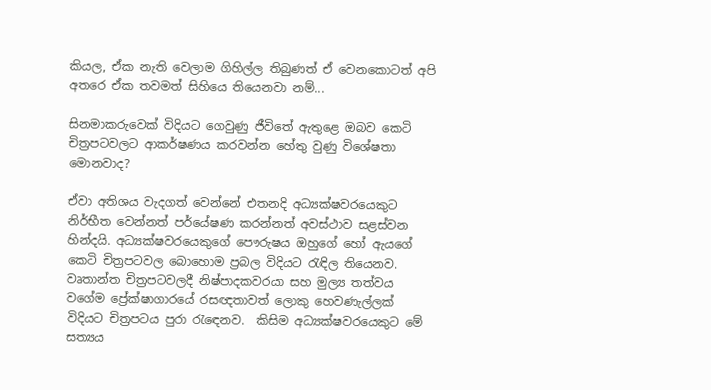කියල, ඒක නැති වෙලාම ගිහිල්ල තිබුණත් ඒ වෙනකොටත් අපි අතරෙ ඒක තවමත් සිහියෙ තියෙනවා නම්...

සිනමාකරුවෙක් විදියට ගෙවුණු ජීවිතේ ඇතුළෙ ඔබව කෙටි චිත්‍ර‍පටවලට ආකර්ෂණය කරවන්න හේතු වුණු විශේෂතා මොනවාද?

ඒවා අතිශය වැදගත් වෙන්නේ එතනදි අධ්‍යක්ෂවරයෙකුට නිර්භීත වෙන්නත් පර්යේෂණ කරන්නත් අවස්ථාව සළස්වන හින්දයි. අධ්‍යක්ෂවරයෙකුගේ පෞරුෂය ඔහුගේ හෝ ඇයගේ කෙටි චිත්‍ර‍පටවල බොහොම ප්‍ර‍බල විදියට රැඳිල තියෙනව. වෘතාන්ත චිත්‍ර‍පටවලදී නිෂ්පාදකවරයා සහ මුල්‍ය තත්වය වගේම ප්‍රේක්ෂාගාරයේ රසඥතාවත් ලොකු හෙවණැල්ලක් විදියට චිත්‍ර‍පටය පුරා රැඳ‍ෙනව.  කිසිම අධ්‍යක්ෂවරයෙකුට මේ සත්‍යය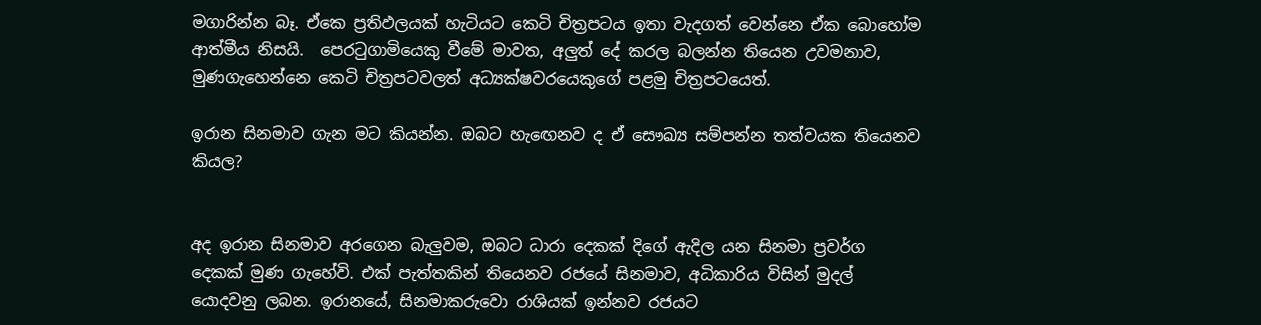මගාරින්න බෑ. ඒකෙ ප්‍ර‍තිඵලයක් හැටියට කෙටි චිත්‍ර‍පටය ඉතා වැදගත් වෙන්නෙ ඒක බොහෝම ආත්මීය නිසයි.  පෙරටුගාමියෙකු වීමේ මාවත, අලුත් දේ කරල බලන්න තියෙන උවමනාව, මුණගැහෙන්නෙ කෙටි චිත්‍ර‍පටවලත් අධ්‍යක්ෂවරයෙකුගේ පළමු චිත්‍ර‍පටයෙත්.

ඉරාන සිනමාව ගැන මට කියන්න. ඔබට හැඟ‍ෙනව ද ඒ සෞඛ්‍ය සම්පන්න තත්වයක තියෙනව කියල?


අද ඉරාන සිනමාව අරගෙන බැලුවම, ඔබට ධාරා දෙකක් දිගේ ඇදිල යන සිනමා ප්‍ර‍වර්ග දෙකක් මුණ ගැහේවි. එක් පැත්තකින් තියෙනව රජයේ සිනමාව, අධිකාරිය විසින් මුදල් යොදවනු ලබන. ඉරානයේ, සිනමාකරුවො රාශියක් ඉන්නව රජයට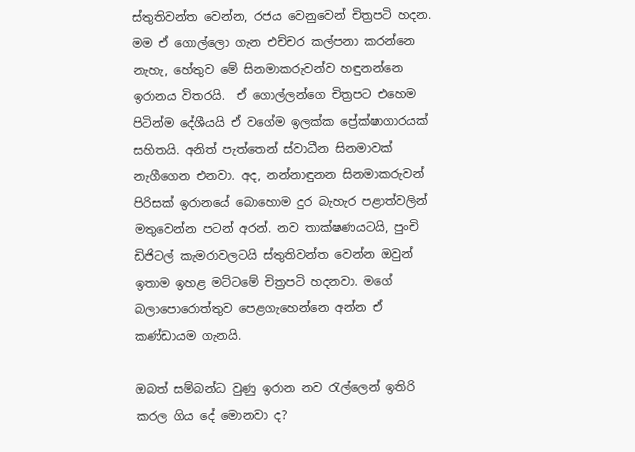ස්තුතිවන්ත වෙන්න, රජය වෙනුවෙන් චිත්‍ර‍පටි හදන. මම ඒ ගොල්ලො ගැන එච්චර කල්පනා කරන්නෙ නැහැ, හේතුව මේ සිනමාකරුවන්ව හඳුනන්නෙ ඉරානය විතරයි.  ඒ ගොල්ලන්ගෙ චිත්‍ර‍පට එහෙම පිටින්ම දේශීයයි ඒ වගේම ඉලක්ක ප්‍රේක්ෂාගාරයක් සහිතයි. අනිත් පැත්තෙන් ස්වාධීන සිනමාවක් නැගීගෙන එනවා. අද, නන්නාඳුනන සිනමාකරුවන් පිරිසක් ඉරානයේ බොහොම දුර බැහැර පළාත්වලින් මතුවෙන්න පටන් අරන්. නව තාක්ෂණයටයි, පුංචි ඩිජිටල් කැමරාවලටයි ස්තුතිවන්ත වෙන්න ඔවුන් ඉතාම ඉහළ මට්ටමේ චිත්‍ර‍පටි හදනවා. මගේ බලාපොරොත්තුව පෙළගැහෙන්නෙ අන්න ඒ කණ්ඩායම ගැනයි.

ඔබත් සම්බන්ධ වුණු ඉරාන නව රැල්ලෙන් ඉතිරි කරල ගිය දේ මොනවා ද?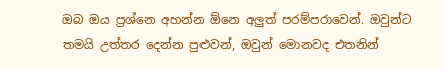ඔබ ඔය ප්‍ර‍ශ්නෙ අහන්න ඕනෙ අලුත් පරම්පරාවෙන්. ඔවුන්ට තමයි උත්තර දෙන්න පුළුවන්, ඔවුන් මොනවද එතනින්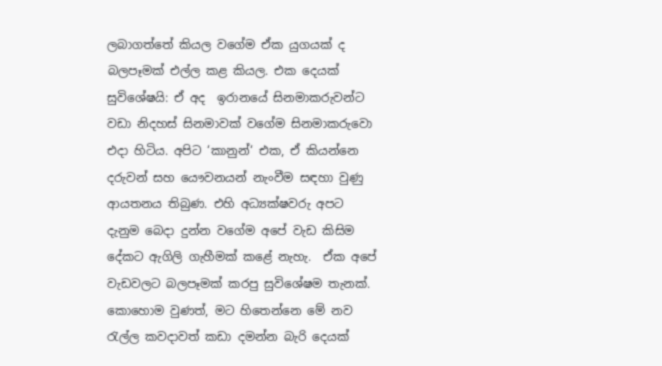ලබාගත්තේ කියල වගේම ඒක යුගයක් ද බලපෑමක් එල්ල කළ කියල. එක දෙයක් සුවිශේෂයි: ඒ අද  ඉරානයේ සිනමාකරුවන්ට වඩා නිදහස් සිනමාවක් වගේම සිනමාකරුවො එදා හිටිය. අපිට ‘කානුන්‘ එක, ඒ කියන්නෙ දරුවන් සහ යෞවනයන් නැංවීම සඳහා වුණු ආයතනය තිබුණ. එහි අධ්‍යක්ෂවරු අපට දැනුම බෙදා දුන්න වගේම අපේ වැඩ කිසිම දේකට ඇගිලි ගැහීමක් කළේ නැහැ.  ඒක අපේ වැඩවලට බලපෑමක් කරපු සුවිශේෂම තැනක්. කොහොම වුණත්, මට හිතෙන්නෙ මේ නව රැල්ල කවදාවත් කඩා දමන්න බැරි දෙයක්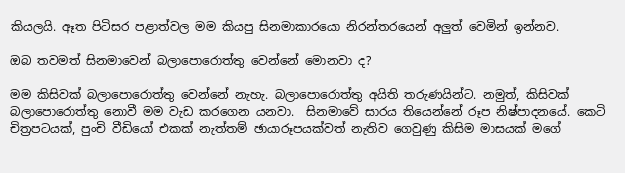කියලයි. ඈත පිටිසර පළාත්වල මම කියපු සිනමාකාරයො නිරන්තරයෙන් අලුත් වෙමින් ඉන්නව.

ඔබ තවමත් සිනමාවෙන් බලාපොරොත්තු වෙන්නේ මොනවා ද?

මම කිසිවක් බලාපොරොත්තු වෙන්නේ නැහැ. බලාපොරොත්තු අයිති තරුණයින්ට. නමුත්, කිසිවක් බලාපොරොත්තු නොවී මම වැඩ කරගෙන යනවා.  සිනමාවේ සාරය තියෙන්නේ රූප නිෂ්පාදනයේ. කෙටි චිත්‍ර‍පටයක්, පුංචි වීඩියෝ එකක් නැත්තම් ඡායාරූපයක්වත් නැතිව ගෙවුණු කිසිම මාසයක් මගේ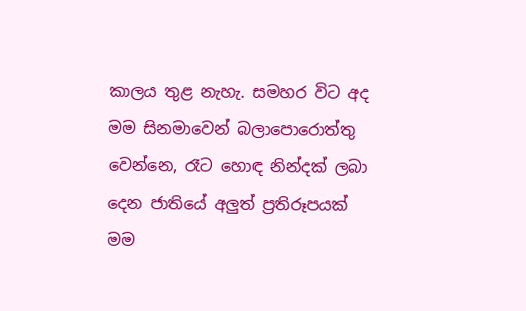කාලය තුළ නැහැ. සමහර විට අද මම සිනමාවෙන් බලාපොරොත්තු වෙන්නෙ, රෑට හොඳ නින්දක් ලබා දෙන ජාතියේ අලුත් ප්‍ර‍තිරූපයක් මම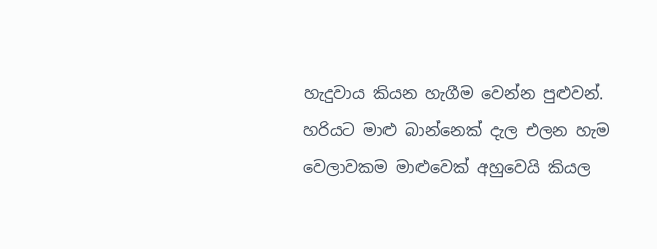හැදුවාය කියන හැගීම වෙන්න පුළුවන්. හරියට මාළු බාන්නෙක් දැල එලන හැම වෙලාවකම මාළුවෙක් අහුවෙයි කියල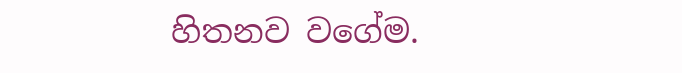හිතනව වගේම.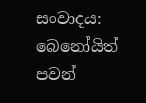සංවාදය: බෙනෝයිත් පවන්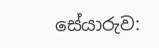සේයාරුව: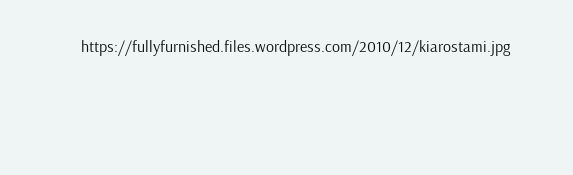https://fullyfurnished.files.wordpress.com/2010/12/kiarostami.jpg